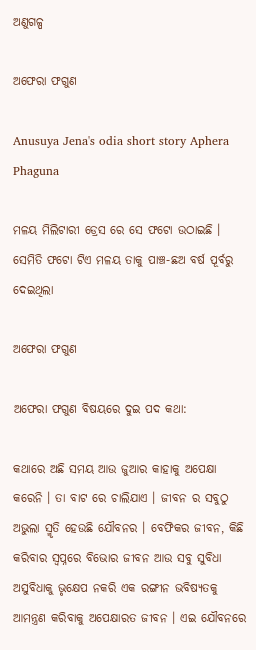ଅଣୁଗଳ୍ପ

ଅଫେରା ଫଗୁଣ

Anusuya Jena's odia short story Aphera Phaguna

ମଳୟ ମିଲିଟାରୀ ଡ୍ରେସ ରେ ସେ ଫଟୋ ଉଠାଇଛି । ସେମିତି ଫଟୋ ଟିଏ ମଳୟ ତାକୁ ପାଞ୍ଚ-ଛଅ ବର୍ଷ ପୂର୍ବରୁ ଦେଇଥିଲା

ଅଫେରା ଫଗୁଣ

ଅଫେରା ଫଗୁଣ ବିଷୟରେ ଦୁଇ ପଦ କଥା:

କଥାରେ ଅଛି ସମୟ ଆଉ ଜୁଆର କାହାକୁ ଅପେକ୍ଷା କରେନି । ତା ବାଟ ରେ ଚାଲିଯାଏ । ଜୀବନ ର ସବୁଠୁ ଅଭୁଲା ସ୍ମୃତି ହେଉଛି ଯୌବନର । ବେଫିକର ଜୀବନ, କିଛି କରିବାର ସ୍ୱପ୍ନରେ ବିଭୋର ଜୀବନ ଆଉ ସବୁ ସୁବିଧା ଅସୁବିଧାକୁ ଭୃକ୍ଷେପ ନକରି ଏକ ରଙ୍ଗୀନ ଭବିଷ୍ୟତକୁ ଆମନ୍ତ୍ରଣ କରିବାକୁ ଅପେକ୍ଷାରତ ଜୀବନ । ଏଇ ଯୌବନରେ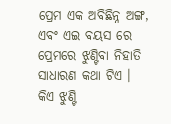ପ୍ରେମ ଏକ ଅବିଛିନ୍ନ ଅଙ୍ଗ, ଏବଂ ଏଇ ବୟସ ରେ ପ୍ରେମରେ ଝୁଣ୍ଟିବା ନିହାତି ସାଧାରଣ କଥା ଟିଏ । କିଏ ଝୁଣ୍ଟି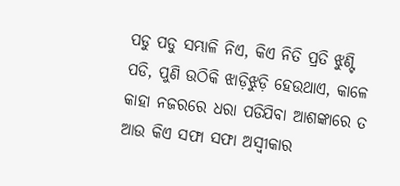ପଡୁ ପଡୁ ସମ୍ଭାଳି ନିଏ, କିଏ ନିତି ପ୍ରତି ଝୁଣ୍ଟି ପଡି, ପୁଣି ଉଠିକି ଝାଡ଼ିଝୁଡ଼ି ହେଉଥାଏ, କାଳେ କାହା ନଜରରେ ଧରା ପଡିଯିବା ଆଶଙ୍କାରେ ତ ଆଉ କିଏ ସଫା ସଫା ଅସ୍ଵୀକାର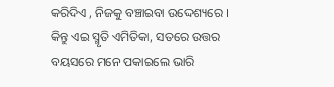କରିଦିଏ , ନିଜକୁ ବଞ୍ଚାଇବା ଉଦ୍ଦେଶ୍ୟରେ । କିନ୍ତୁ ଏଇ ସ୍ମୃତି ଏମିତିକା, ସତରେ ଉତ୍ତର ବୟସରେ ମନେ ପକାଇଲେ ଭାରି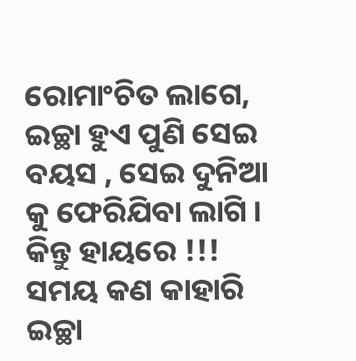ରୋମାଂଚିତ ଲାଗେ, ଇଚ୍ଛା ହୁଏ ପୁଣି ସେଇ ବୟସ , ସେଇ ଦୁନିଆ କୁ ଫେରିଯିବା ଲାଗି । କିନ୍ତୁ ହାୟରେ !!! ସମୟ କଣ କାହାରି ଇଚ୍ଛା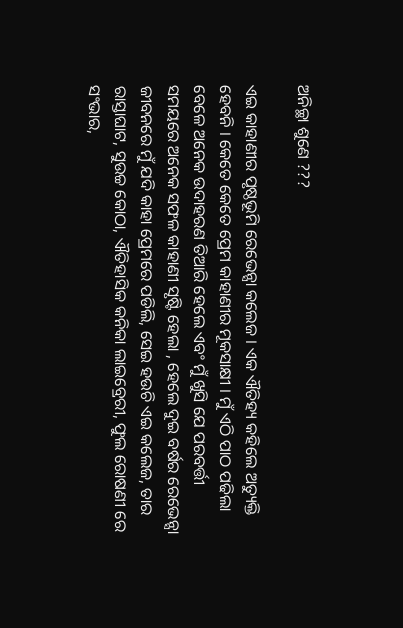ଅନିଚ୍ଛା ଶୁଣେ ???

ଏଇ କାହାଣୀର ପୃଷ୍ଠଭୂମି ରେଭେନ୍ସା କଲେଜ । ଏକ ଐତିହ୍ୟ କହିଲେ ଅତ୍ୟୁକ୍ତି ହେବନି । କେତେ କେତେ ପ୍ରେମ କାହାଣୀର ମୂକସାକ୍ଷୀ । ମୁଁ ଏଠି ପାଠ ପଢିଲା ବେଳେ ଅନେକ ଉଦାହରଣ ତିଆରି ହେଲେ ଏବଂ ମୁଁ ଖୁସି ଯେ ପରବର୍ତ୍ତୀ ସମୟରେ ଅନେକ ସଫଳ କାହାଣୀ ସୃଷ୍ଟି ହେଲା , ହେଲେ ଦୁଇ ବର୍ଷର ରେଭେନ୍ସା ଜୀବନରେ ମୁଁ ଯଦି କାହା ପ୍ରେମରେ ପଡିଲି, ସେଇ ହଉଚି ଏଇ କଲେଜ, ତାର ରାସ୍ତାଘାଟ, ସୁଉଚ୍ଚ କୋଠା, ଐତିହାସିକ କନିକା ଲାଇବ୍ରେରୀ, ଫୁଲ ରୋଷଣୀ ରେ ସଂଭାର,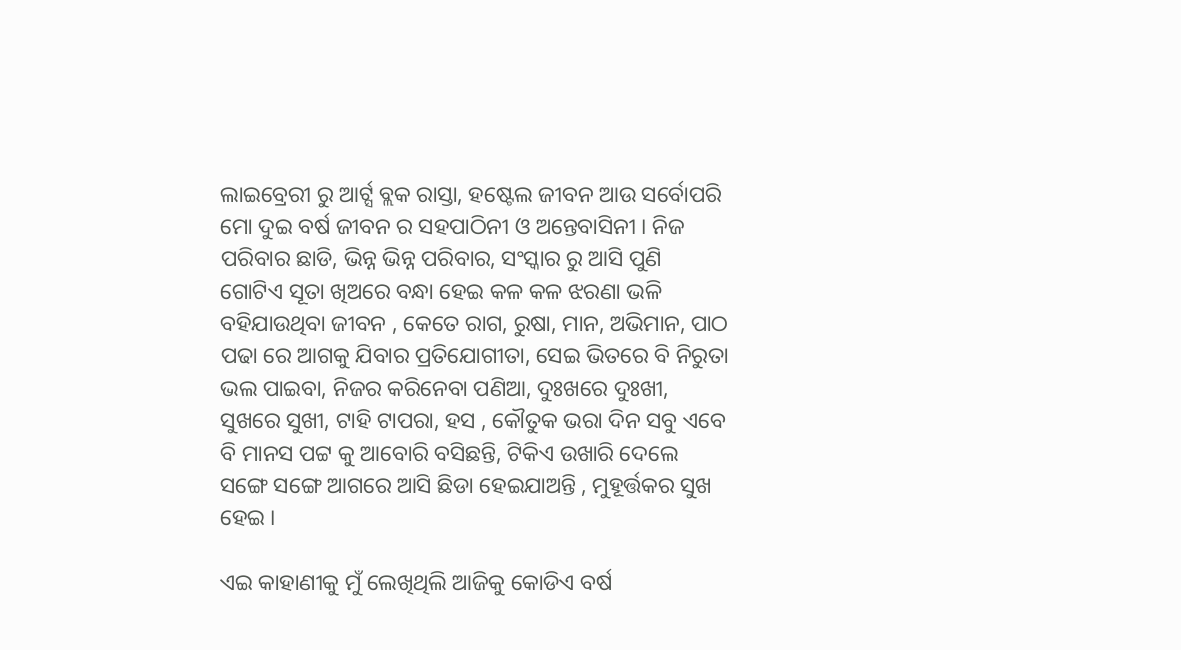ଲାଇବ୍ରେରୀ ରୁ ଆର୍ଟ୍ସ ବ୍ଲକ ରାସ୍ତା, ହଷ୍ଟେଲ ଜୀବନ ଆଉ ସର୍ବୋପରି ମୋ ଦୁଇ ବର୍ଷ ଜୀବନ ର ସହପାଠିନୀ ଓ ଅନ୍ତେବାସିନୀ । ନିଜ ପରିବାର ଛାଡି, ଭିନ୍ନ ଭିନ୍ନ ପରିବାର, ସଂସ୍କାର ରୁ ଆସି ପୁଣି ଗୋଟିଏ ସୂତା ଖିଅରେ ବନ୍ଧା ହେଇ କଳ କଳ ଝରଣା ଭଳି ବହିଯାଉଥିବା ଜୀବନ , କେତେ ରାଗ, ରୁଷା, ମାନ, ଅଭିମାନ, ପାଠ ପଢା ରେ ଆଗକୁ ଯିବାର ପ୍ରତିଯୋଗୀତା, ସେଇ ଭିତରେ ବି ନିରୁତା ଭଲ ପାଇବା, ନିଜର କରିନେବା ପଣିଆ, ଦୁଃଖରେ ଦୁଃଖୀ, ସୁଖରେ ସୁଖୀ, ଟାହି ଟାପରା, ହସ , କୌତୁକ ଭରା ଦିନ ସବୁ ଏବେ ବି ମାନସ ପଟ୍ଟ କୁ ଆବୋରି ବସିଛନ୍ତି, ଟିକିଏ ଉଖାରି ଦେଲେ ସଙ୍ଗେ ସଙ୍ଗେ ଆଗରେ ଆସି ଛିଡା ହେଇଯାଅନ୍ତି , ମୁହୂର୍ତ୍ତକର ସୁଖ ହେଇ ।

ଏଇ କାହାଣୀକୁ ମୁଁ ଲେଖିଥିଲି ଆଜିକୁ କୋଡିଏ ବର୍ଷ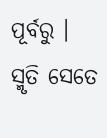ପୂର୍ବରୁ । ସ୍ମୃତି ସେତେ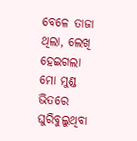ବେଳେ ତାଜା ଥିଲା, ଲେଖି ହେଇଗଲା ମୋ ମୁଣ୍ଡ ଭିତରେ ଘୁରିବୁଲୁଥିବା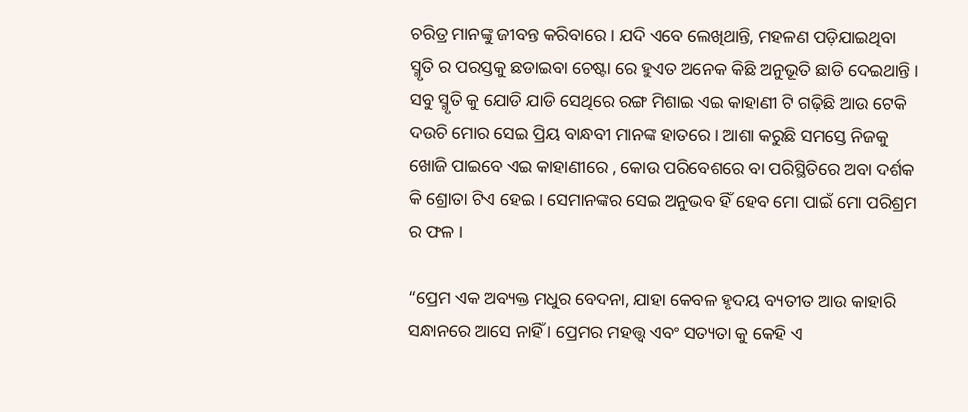ଚରିତ୍ର ମାନଙ୍କୁ ଜୀବନ୍ତ କରିବାରେ । ଯଦି ଏବେ ଲେଖିଥାନ୍ତି, ମହଳଣ ପଡ଼ିଯାଇଥିବା ସ୍ମୃତି ର ପରସ୍ତକୁ ଛଡାଇବା ଚେଷ୍ଟା ରେ ହୁଏତ ଅନେକ କିଛି ଅନୁଭୂତି ଛାଡି ଦେଇଥାନ୍ତି । ସବୁ ସ୍ମୃତି କୁ ଯୋଡି ଯାଡି ସେଥିରେ ରଙ୍ଗ ମିଶାଇ ଏଇ କାହାଣୀ ଟି ଗଢ଼ିଛି ଆଉ ଟେକି ଦଉଚି ମୋର ସେଇ ପ୍ରିୟ ବାନ୍ଧବୀ ମାନଙ୍କ ହାତରେ । ଆଶା କରୁଛି ସମସ୍ତେ ନିଜକୁ ଖୋଜି ପାଇବେ ଏଇ କାହାଣୀରେ , କୋଉ ପରିବେଶରେ ବା ପରିସ୍ଥିତିରେ ଅବା ଦର୍ଶକ କି ଶ୍ରୋତା ଟିଏ ହେଇ । ସେମାନଙ୍କର ସେଇ ଅନୁଭବ ହିଁ ହେବ ମୋ ପାଇଁ ମୋ ପରିଶ୍ରମ ର ଫଳ ।

“ପ୍ରେମ ଏକ ଅବ୍ୟକ୍ତ ମଧୁର ବେଦନା, ଯାହା କେବଳ ହୃଦୟ ବ୍ୟତୀତ ଆଉ କାହାରି ସନ୍ଧାନରେ ଆସେ ନାହିଁ । ପ୍ରେମର ମହତ୍ତ୍ଵ ଏବଂ ସତ୍ୟତା କୁ କେହି ଏ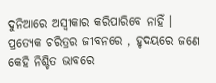ଦୁନିଆରେ ଅସ୍ଵୀକାର କରିପାରିବେ ନାହିଁ । ପ୍ରତ୍ୟେକ ଚରିତ୍ରର ଜୀବନରେ , ହୃଦୟରେ ଜଣେ କେହି ନିଶ୍ଚିତ ଭାବରେ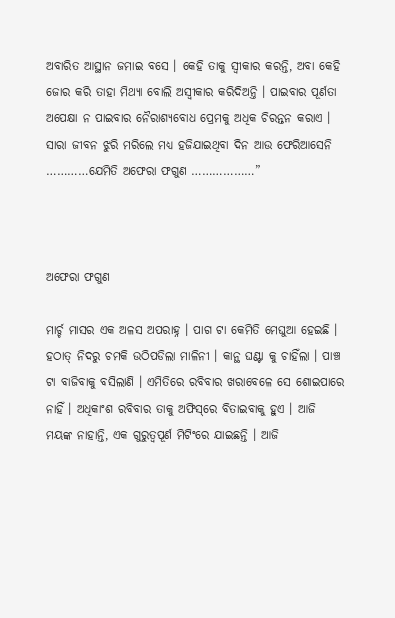ଅବାରିତ ଆସ୍ଥାନ ଜମାଇ ବସେ । କେହି ତାକୁ ସ୍ଵୀକାର କରନ୍ତି, ଅବା କେହି ଜୋର କରି ତାହା ମିଥ୍ୟା ବୋଲି ଅସ୍ଵୀକାର କରିଦିଅନ୍ତି । ପାଇବାର ପୂର୍ଣତା ଅପେକ୍ଷା ନ ପାଇବାର ନୈରାଶ୍ୟବୋଧ ପ୍ରେମକୁ ଅଧିକ ଚିରନ୍ତନ କରାଏ । ସାରା ଜୀବନ ଝୁରି ମରିଲେ ମଧ୍ୟ ହଜିଯାଇଥିବା ଦିନ ଆଉ ଫେରିଆସେନି …………ଯେମିତି ଅଫେରା ଫଗୁଣ ………………”



ଅଫେରା ଫଗୁଣ

ମାର୍ଚ୍ଚ ମାସର ଏକ ଅଳସ ଅପରାହ୍ନ । ପାଗ ଟା କେମିତି ମେଘୁଆ ହେଇଛି । ହଠାତ୍‌ ନିଦରୁ ଚମକି ଉଠିପଡିଲା ମାଳିନୀ । କାନ୍ଥ ଘଣ୍ଟା କୁ ଚାହିଁଲା । ପାଞ୍ଚ ଟା ବାଜିବାକୁ ବସିଲାଣି । ଏମିତିରେ ରବିବାର ଖରାବେଳେ ସେ ଶୋଇପାରେ ନାହିଁ । ଅଧିକାଂଶ ରବିବାର ତାକୁ ଅଫିସ୍‌ରେ ବିତାଇବାକୁ ହୁଏ । ଆଜି ମୟଙ୍କ ନାହାନ୍ତି, ଏକ ଗୁରୁତ୍ଵପୂର୍ଣ ମିଟିଂରେ ଯାଇଛନ୍ତି । ଆଜି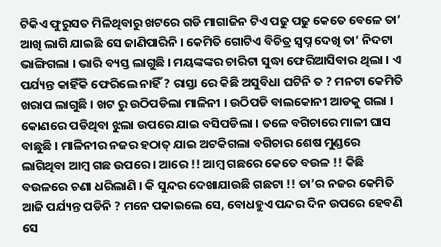ଟିକିଏ ଫୁରୁସତ ମିଳିଥିବାରୁ ଖଟରେ ଗଡି ମାଗାଜିନ ଟିଏ ପଢୁ ପଢୁ କେତେ ବେଳେ ତା’ ଆଖି ଲାଗି ଯାଇଛି ସେ ଜାଣିପାରିନି । କେମିତି ଗୋଟିଏ ବିଚିତ୍ର ସ୍ଵପ୍ନ ଦେଖି ତା’ ନିଦଟା ଭାଙ୍ଗିଗଲା । ଭାରି ବ୍ୟସ୍ତ ଲାଗୁଛି । ମୟଙ୍କଙ୍କର ଚାରିଟା ସୁଦ୍ଧା ଫେରିଆସିବାର ଥିଲା । ଏ ପର୍ଯ୍ୟନ୍ତ କାହିଁକି ଫେରିଲେ ନାହିଁ ? ରାସ୍ତା ରେ କିଛି ଅସୁବିଧା ଘଟିନି ତ ? ମନଟା କେମିତି ଖରାପ ଲାଗୁଛି । ଖଟ ରୁ ଉଠିପଡିଲା ମାଳିନୀ । ଉଠିପଡି ବାଲକୋନୀ ଆଡକୁ ଗଲା । କୋଣରେ ପଡିଥିବା ଝୁଲା ଉପରେ ଯାଇ ବସିପଡିଲା । ତଳେ ବଗିଚାରେ ମାଳୀ ଘାସ ବାଛୁଛି । ମାଳିନୀର ନଜର ହଠାତ୍‌ ଯାଇ ଅଟକିଗଲା ବଗିଚାର ଶେଷ ମୁଣ୍ଡରେ ଲାଗିଥିବା ଆମ୍ବ ଗଛ ଉପରେ । ଆରେ !! ଆମ୍ବ ଗଛରେ କେତେ ବଉଳ !! କିଛି ବଉଳରେ ଚଣା ଧରିଲାଣି । କି ସୁନ୍ଦର ଦେଖାଯାଉଛି ଗଛଟା !! ତା’ର ନଜର କେମିତି ଆଜି ପର୍ଯ୍ୟନ୍ତ ପଡିନି ? ମନେ ପକାଇଲେ ସେ, ବୋଧହୁଏ ପନ୍ଦର ଦିନ ଉପରେ ହେବଣି ସେ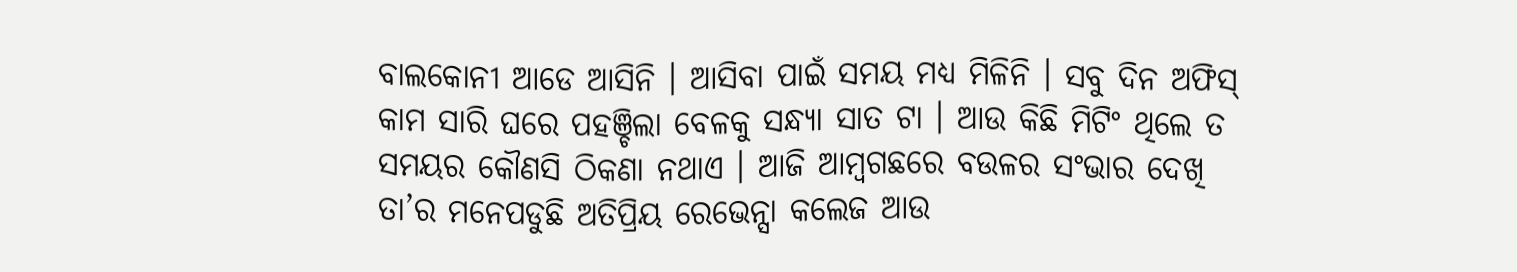ବାଲକୋନୀ ଆଡେ ଆସିନି । ଆସିବା ପାଇଁ ସମୟ ମଧ୍ୟ ମିଳିନି । ସବୁ ଦିନ ଅଫିସ୍‌ କାମ ସାରି ଘରେ ପହଞ୍ଚିଲା ବେଳକୁ ସନ୍ଧ୍ୟା ସାତ ଟା । ଆଉ କିଛି ମିଟିଂ ଥିଲେ ତ ସମୟର କୌଣସି ଠିକଣା ନଥାଏ । ଆଜି ଆମ୍ବଗଛରେ ବଉଳର ସଂଭାର ଦେଖି ତା’ର ମନେପଡୁଛି ଅତିପ୍ରିୟ ରେଭେନ୍ସା କଲେଜ ଆଉ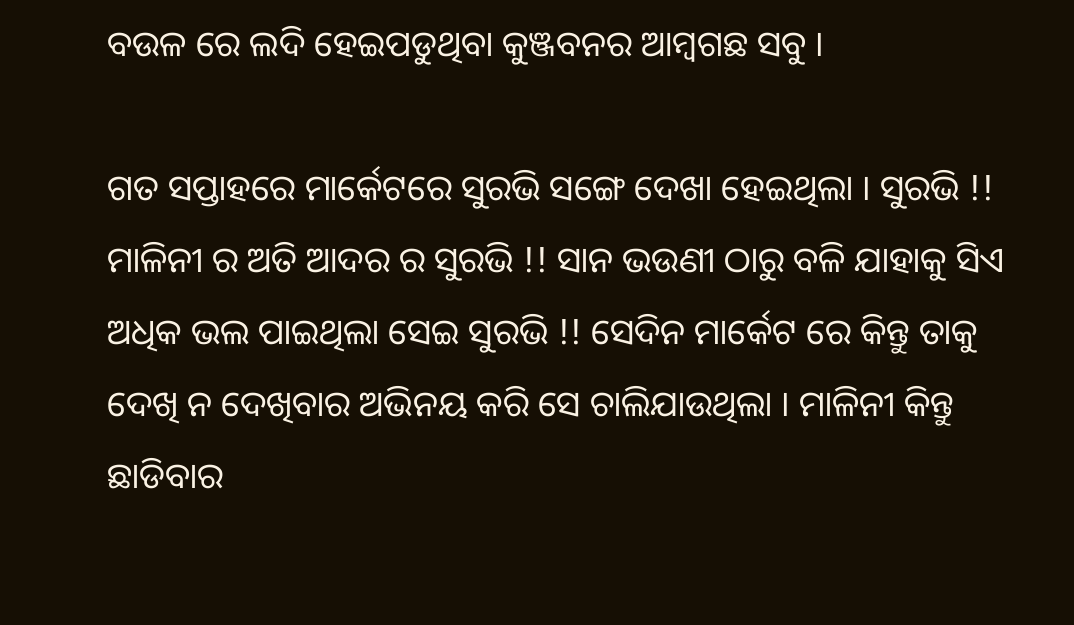ବଉଳ ରେ ଲଦି ହେଇପଡୁଥିବା କୁଞ୍ଜବନର ଆମ୍ବଗଛ ସବୁ ।

ଗତ ସପ୍ତାହରେ ମାର୍କେଟରେ ସୁରଭି ସଙ୍ଗେ ଦେଖା ହେଇଥିଲା । ସୁରଭି !! ମାଳିନୀ ର ଅତି ଆଦର ର ସୁରଭି !! ସାନ ଭଉଣୀ ଠାରୁ ବଳି ଯାହାକୁ ସିଏ ଅଧିକ ଭଲ ପାଇଥିଲା ସେଇ ସୁରଭି !! ସେଦିନ ମାର୍କେଟ ରେ କିନ୍ତୁ ତାକୁ ଦେଖି ନ ଦେଖିବାର ଅଭିନୟ କରି ସେ ଚାଲିଯାଉଥିଲା । ମାଳିନୀ କିନ୍ତୁ ଛାଡିବାର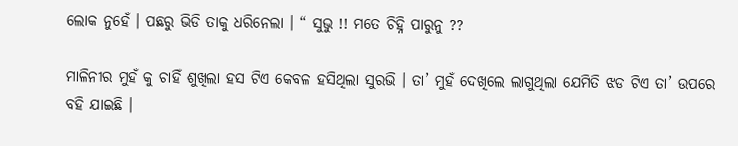ଲୋକ ନୁହେଁ । ପଛରୁ ଭିଡି ତାକୁ ଧରିନେଲା । “ ସୁଭୁ !! ମତେ ଚିହ୍ନି ପାରୁନୁ ??

ମାଳିନୀର ମୁହଁ କୁ ଚାହିଁ ଶୁଖିଲା ହସ ଟିଏ କେବଳ ହସିଥିଲା ସୁରଭି । ତା’ ମୁହଁ ଦେଖିଲେ ଲାଗୁଥିଲା ଯେମିତି ଝଡ ଟିଏ ତା’ ଉପରେ ବହି ଯାଇଛି ।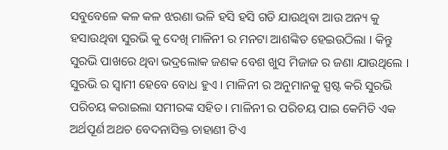ସବୁବେଳେ କଳ କଳ ଝରଣା ଭଳି ହସି ହସି ଗଡି ଯାଉଥିବା ଆଉ ଅନ୍ୟ କୁ ହସାଉଥିବା ସୁରଭି କୁ ଦେଖି ମାଳିନୀ ର ମନଟା ଆଶଙ୍କିତ ହେଇଉଠିଲା । କିନ୍ତୁ ସୁରଭି ପାଖରେ ଥିବା ଭଦ୍ରଲୋକ ଜଣକ ବେଶ ଖୁସ ମିଜାଜ ର ଜଣା ଯାଉଥିଲେ । ସୁରଭି ର ସ୍ଵାମୀ ହେବେ ବୋଧ ହୁଏ । ମାଳିନୀ ର ଅନୁମାନକୁ ସ୍ପଷ୍ଟ କରି ସୁରଭି ପରିଚୟ କରାଇଲା ସମୀରଙ୍କ ସହିତ । ମାଳିନୀ ର ପରିଚୟ ପାଇ କେମିତି ଏକ ଅର୍ଥପୂର୍ଣ ଅଥଚ ବେଦନାସିକ୍ତ ଚାହାଣୀ ଟିଏ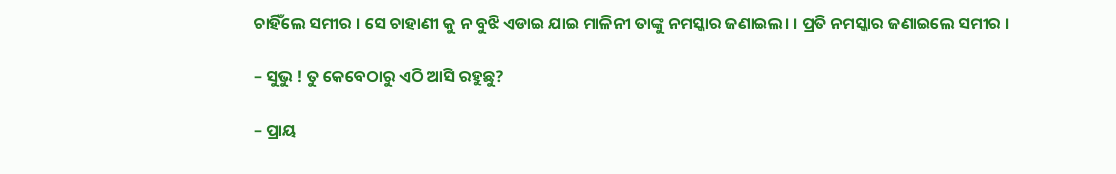ଚାହିଁଲେ ସମୀର । ସେ ଚାହାଣୀ କୁ ନ ବୁଝି ଏଡାଇ ଯାଇ ମାଳିନୀ ତାଙ୍କୁ ନମସ୍କାର ଜଣାଇଲ। । ପ୍ରତି ନମସ୍କାର ଜଣାଇଲେ ସମୀର ।

– ସୁଭୁ ! ତୁ କେବେଠାରୁ ଏଠି ଆସି ରହୁଛୁ?

– ପ୍ରାୟ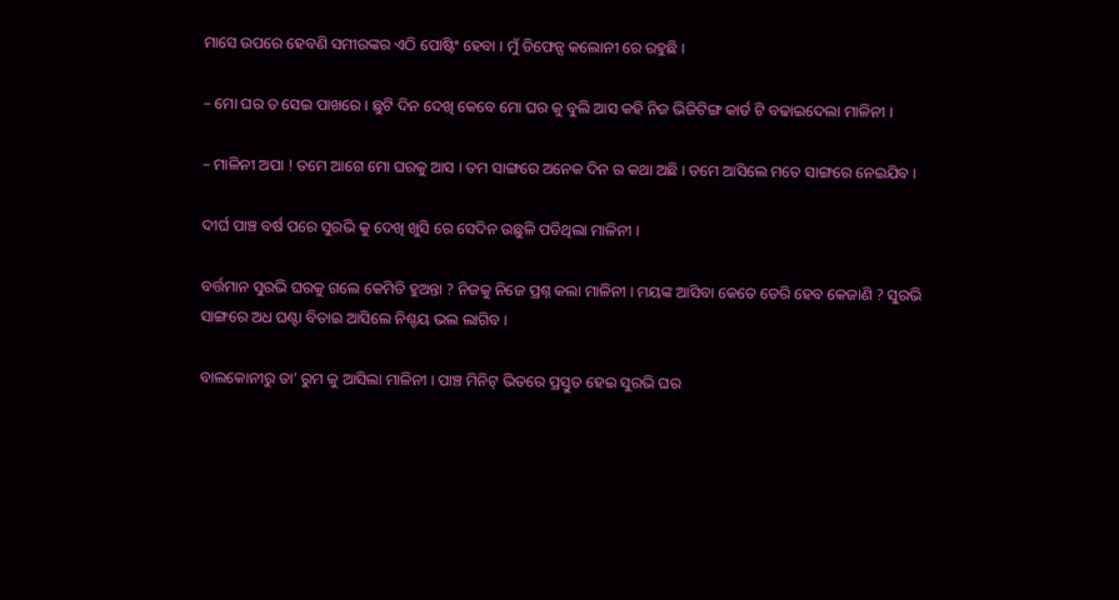ମାସେ ଉପରେ ହେବଣି ସମୀରଙ୍କର ଏଠି ପୋଷ୍ଟିଂ ହେବା । ମୁଁ ଡିଫେନ୍ସ କଲୋନୀ ରେ ରହୁଛି ।

– ମୋ ଘର ତ ସେଇ ପାଖରେ । ଛୁଟି ଦିନ ଦେଖି କେବେ ମୋ ଘର କୁ ବୁଲି ଆସ କହି ନିଜ ଭିଜିଟିଙ୍ଗ କାର୍ଡ ଟି ବଢାଇଦେଲା ମାଳିନୀ ।

– ମାଳିନୀ ଅପା ! ତମେ ଆଗେ ମୋ ଘରକୁ ଆସ । ତମ ସାଙ୍ଗରେ ଅନେକ ଦିନ ର କଥା ଅଛି । ତମେ ଆସିଲେ ମତେ ସାଙ୍ଗରେ ନେଇଯିବ ।

ଦୀର୍ଘ ପାଞ୍ଚ ବର୍ଷ ପରେ ସୁରଭି କୁ ଦେଖି ଖୁସି ରେ ସେଦିନ ଉଛୁଳି ପଡିଥିଲା ମାଳିନୀ ।

ବର୍ତ୍ତମାନ ସୁରଭି ଘରକୁ ଗଲେ କେମିତି ହୁଅନ୍ତା ? ନିଜକୁ ନିଜେ ପ୍ରଶ୍ନ କଲା ମାଳିନୀ । ମୟଙ୍କ ଆସିବା କେତେ ଡେରି ହେବ କେଜାଣି ? ସୁରଭି ସାଙ୍ଗରେ ଅଧ ଘଣ୍ଟା ବିତାଇ ଆସିଲେ ନିଶ୍ଚୟ ଭଲ ଲାଗିବ ।

ବାଲକୋନୀରୁ ତା’ ରୁମ କୁ ଆସିଲା ମାଳିନୀ । ପାଞ୍ଚ ମିନିଟ୍‌ ଭିତରେ ପ୍ରସ୍ତୁତ ହେଇ ସୁରଭି ଘର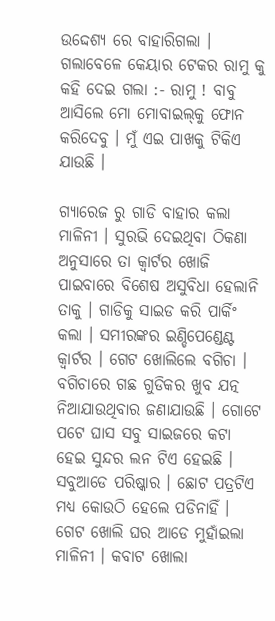ଉଦ୍ଦେଶ୍ୟ ରେ ବାହାରିଗଲା । ଗଲାବେଳେ କେୟାର ଟେକର ରାମୁ କୁ କହି ଦେଇ ଗଲା :- ରାମୁ ! ବାବୁ ଆସିଲେ ମୋ ମୋବାଇଲ୍‌କୁ ଫୋନ କରିଦେବୁ । ମୁଁ ଏଇ ପାଖକୁ ଟିକିଏ ଯାଉଛି ।

ଗ୍ୟାରେଜ ରୁ ଗାଡି ବାହାର କଲା ମାଳିନୀ । ସୁରଭି ଦେଇଥିବା ଠିକଣା ଅନୁସାରେ ତା କ୍ଵାର୍ଟର ଖୋଜି ପାଇବାରେ ବିଶେଷ ଅସୁବିଧା ହେଲାନି ତାକୁ । ଗାଡିକୁ ସାଇଡ କରି ପାର୍କିଂ କଲା । ସମୀରଙ୍କର ଇଣ୍ଡିପେଣ୍ଡେଣ୍ଟ କ୍ଵାର୍ଟର । ଗେଟ ଖୋଲିଲେ ବଗିଚା । ବଗିଚାରେ ଗଛ ଗୁଡିକର ଖୁବ ଯତ୍ନ ନିଆଯାଉଥିବାର ଜଣାଯାଉଛି । ଗୋଟେ ପଟେ ଘାସ ସବୁ ସାଇଜରେ କଟା ହେଇ ସୁନ୍ଦର ଲନ ଟିଏ ହେଇଛି । ସବୁଆଡେ ପରିଷ୍କାର । ଛୋଟ ପତ୍ରଟିଏ ମଧ୍ୟ କୋଉଠି ହେଲେ ପଡିନାହିଁ । ଗେଟ ଖୋଲି ଘର ଆଡେ ମୁହାଁଇଲା ମାଳିନୀ । କବାଟ ଖୋଲା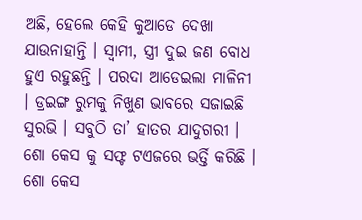ଅଛି, ହେଲେ କେହି କୁଆଡେ ଦେଖା ଯାଉନାହାନ୍ତି । ସ୍ଵାମୀ, ସ୍ତ୍ରୀ ଦୁଇ ଜଣ ବୋଧ ହୁଏ ରହୁଛନ୍ତି । ପରଦା ଆଡେଇଲା ମାଳିନୀ । ଡ୍ରଇଙ୍ଗ ରୁମକୁ ନିଖୁଣ ଭାବରେ ସଜାଇଛି ସୁରଭି । ସବୁଠି ତା’ ହାତର ଯାଦୁଗରୀ । ଶୋ କେସ କୁ ସଫ୍ଟ ଟଏଜରେ ଭର୍ତ୍ତି କରିଛି । ଶୋ କେସ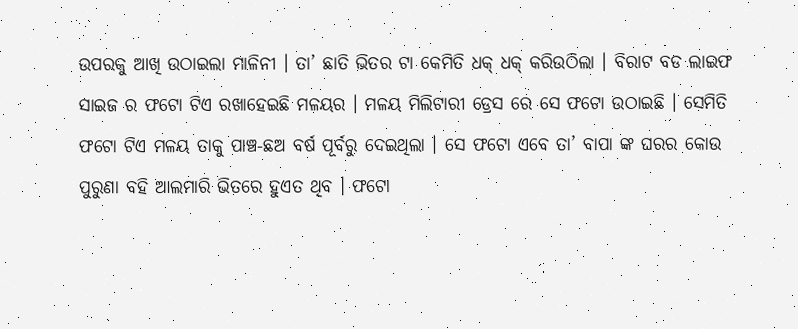ଉପରକୁ ଆଖି ଉଠାଇଲା ମାଳିନୀ । ତା’ ଛାତି ଭିତର ଟା କେମିତି ଧକ୍‌ ଧକ୍‌ କରିଉଠିଲା । ବିରାଟ ବଡ ଲାଇଫ ସାଇଜ ର ଫଟୋ ଟିଏ ରଖାହେଇଛି ମଳୟର । ମଳୟ ମିଲିଟାରୀ ଡ୍ରେସ ରେ ସେ ଫଟୋ ଉଠାଇଛି । ସେମିତି ଫଟୋ ଟିଏ ମଳୟ ତାକୁ ପାଞ୍ଚ-ଛଅ ବର୍ଷ ପୂର୍ବରୁ ଦେଇଥିଲା । ସେ ଫଟୋ ଏବେ ତା’ ବାପା ଙ୍କ ଘରର କୋଉ ପୁରୁଣା ବହି ଆଲମାରି ଭିତରେ ହୁଏତ ଥିବ । ଫଟୋ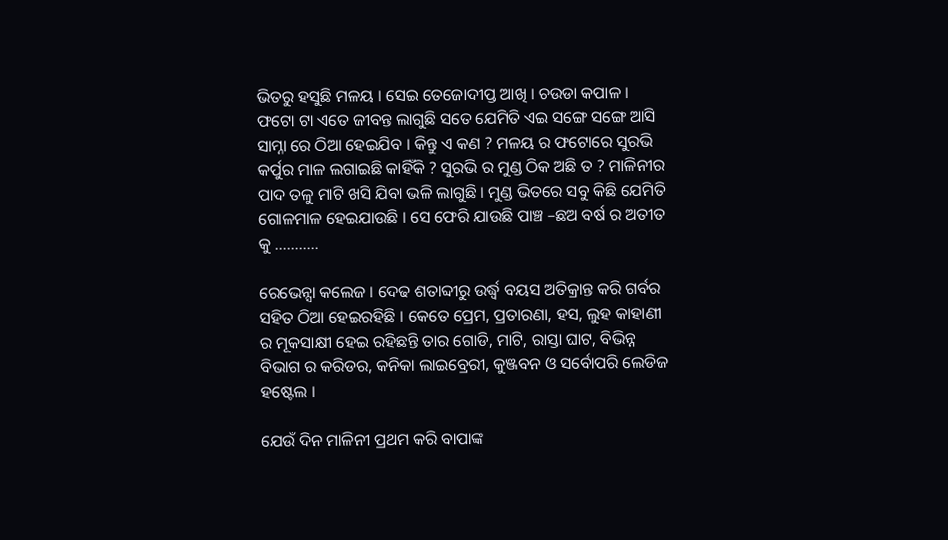ଭିତରୁ ହସୁଛି ମଳୟ । ସେଇ ତେଜୋଦୀପ୍ତ ଆଖି । ଚଉଡା କପାଳ । ଫଟୋ ଟା ଏତେ ଜୀବନ୍ତ ଲାଗୁଛି ସତେ ଯେମିତି ଏଇ ସଙ୍ଗେ ସଙ୍ଗେ ଆସି ସାମ୍ନା ରେ ଠିଆ ହେଇଯିବ । କିନ୍ତୁ ଏ କଣ ? ମଳୟ ର ଫଟୋରେ ସୁରଭି କର୍ପୁର ମାଳ ଲଗାଇଛି କାହିଁକି ? ସୁରଭି ର ମୁଣ୍ଡ ଠିକ ଅଛି ତ ? ମାଳିନୀର ପାଦ ତଳୁ ମାଟି ଖସି ଯିବା ଭଳି ଲାଗୁଛି । ମୁଣ୍ଡ ଭିତରେ ସବୁ କିଛି ଯେମିତି ଗୋଳମାଳ ହେଇଯାଉଛି । ସେ ଫେରି ଯାଉଛି ପାଞ୍ଚ –ଛଅ ବର୍ଷ ର ଅତୀତ କୁ ………..

ରେଭେନ୍ସା କଲେଜ । ଦେଢ ଶତାବ୍ଦୀରୁ ଉର୍ଦ୍ଧ୍ଵ ବୟସ ଅତିକ୍ରାନ୍ତ କରି ଗର୍ବର ସହିତ ଠିଆ ହେଇରହିଛି । କେତେ ପ୍ରେମ, ପ୍ରତାରଣା, ହସ, ଲୁହ କାହାଣୀ ର ମୂକସାକ୍ଷୀ ହେଇ ରହିଛନ୍ତି ତାର ଗୋଡି, ମାଟି, ରାସ୍ତା ଘାଟ, ବିଭିନ୍ନ ବିଭାଗ ର କରିଡର, କନିକା ଲାଇବ୍ରେରୀ, କୁଞ୍ଜବନ ଓ ସର୍ବୋପରି ଲେଡିଜ ହଷ୍ଟେଲ ।

ଯେଉଁ ଦିନ ମାଳିନୀ ପ୍ରଥମ କରି ବାପାଙ୍କ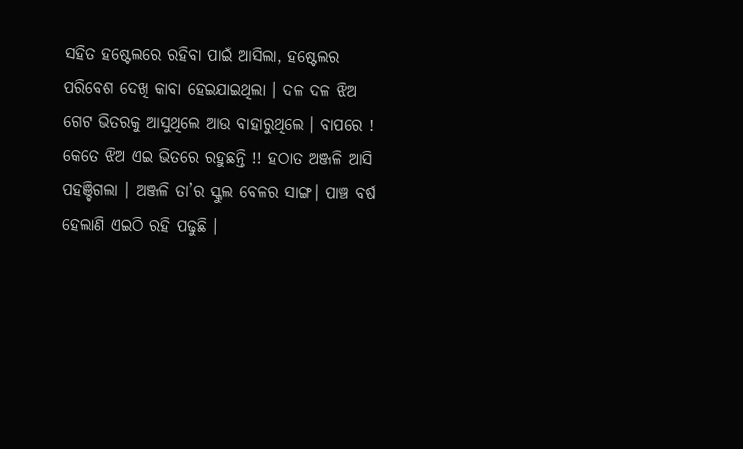ସହିତ ହଷ୍ଟେଲରେ ରହିବା ପାଇଁ ଆସିଲା, ହଷ୍ଟେଲର ପରିବେଶ ଦେଖି କାବା ହେଇଯାଇଥିଲା । ଦଳ ଦଳ ଝିଅ ଗେଟ ଭିତରକୁ ଆସୁଥିଲେ ଆଉ ବାହାରୁଥିଲେ । ବାପରେ ! କେତେ ଝିଅ ଏଇ ଭିତରେ ରହୁଛନ୍ତି !! ହଠାତ ଅଞ୍ଜଳି ଆସି ପହଞ୍ଚିଗଲା । ଅଞ୍ଜଳି ତା’ର ସ୍କୁଲ ବେଳର ସାଙ୍ଗ। ପାଞ୍ଚ ବର୍ଷ ହେଲାଣି ଏଇଠି ରହି ପଢୁଛି ।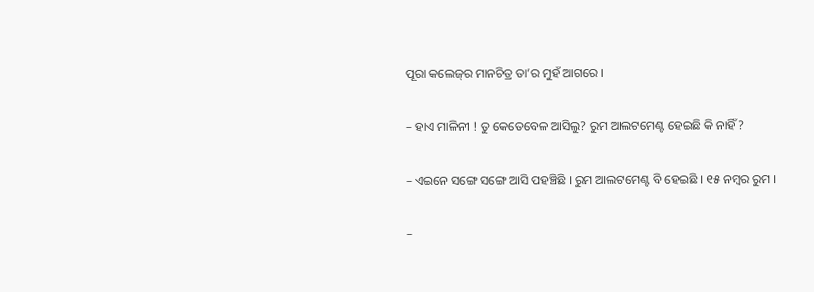ପୂରା କଲେଜ୍‌ର ମାନଚିତ୍ର ତା’ର ମୁହଁ ଆଗରେ ।

– ହାଏ ମାଳିନୀ ! ତୁ କେତେବେଳ ଆସିଲୁ? ରୁମ ଆଲଟମେଣ୍ଟ ହେଇଛି କି ନାହିଁ?

– ଏଇନେ ସଙ୍ଗେ ସଙ୍ଗେ ଆସି ପହଞ୍ଚିଛି । ରୁମ ଆଲଟମେଣ୍ଟ ବି ହେଇଛି । ୧୫ ନମ୍ବର ରୁମ ।

–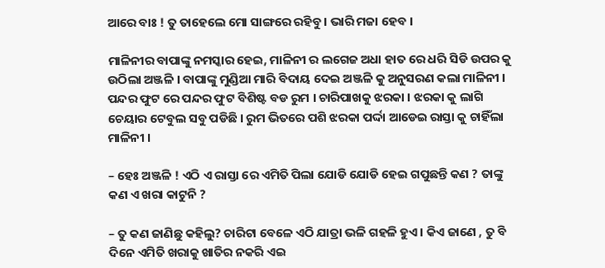ଆରେ ବାଃ ! ତୁ ତାହେଲେ ମୋ ସାଙ୍ଗରେ ରହିବୁ । ଭାରି ମଜା ହେବ ।

ମାଳିନୀର ବାପାଙ୍କୁ ନମସ୍କାର ହେଇ, ମାଳିନୀ ର ଲଗେଜ ଅଧା ହାତ ରେ ଧରି ସିଡି ଉପର କୁ ଉଠିଲା ଅଞ୍ଜଳି । ବାପାଙ୍କୁ ମୁଣ୍ଡିଆ ମାରି ବିଦାୟ ଦେଇ ଅଞ୍ଜଳି କୁ ଅନୁସରଣ କଲା ମାଳିନୀ । ପନ୍ଦର ଫୁଟ ରେ ପନ୍ଦର ଫୁଟ ବିଶିଷ୍ଟ ବଡ ରୁମ । ଚାରିପାଖକୁ ଝରକା । ଝରକା କୁ ଲାଗି ଚେୟାର ଟେବୁଲ ସବୁ ପଡିଛି । ରୁମ ଭିତରେ ପଶି ଝରକା ପର୍ଦ୍ଦା ଆଡେଇ ରାସ୍ତା କୁ ଚାହିଁଲା ମାଳିନୀ ।

– ହେଃ ଅଞ୍ଜଳି ! ଏଠି ଏ ରାସ୍ତା ରେ ଏମିତି ପିଲା ଯୋଡି ଯୋଡି ହେଇ ଗପୁଛନ୍ତି କଣ ? ତାଙ୍କୁ କଣ ଏ ଖରା କାଟୁନି ?

– ତୁ କଣ ଜାଣିଛୁ କହିଲୁ? ଚାରିଟା ବେଳେ ଏଠି ଯାତ୍ରା ଭଳି ଗହଳି ହୁଏ । କିଏ ଜାଣେ , ତୁ ବି ଦିନେ ଏମିତି ଖରାକୁ ଖାତିର ନକରି ଏଇ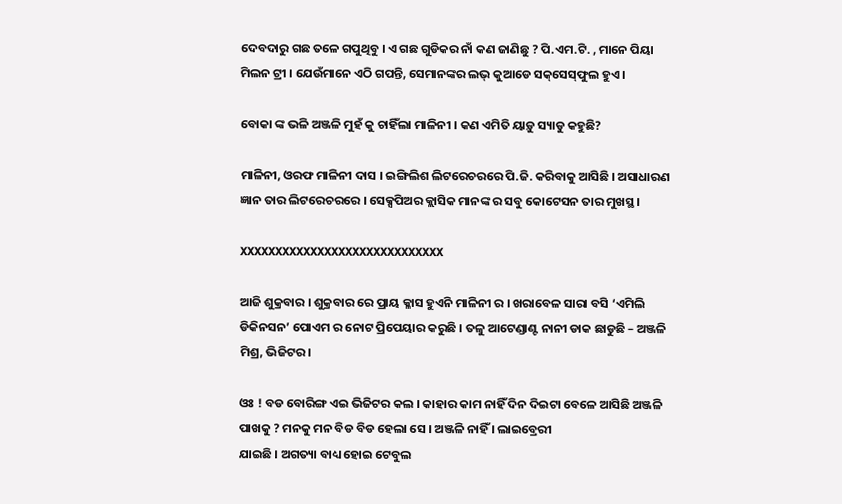ଦେବଦାରୁ ଗଛ ତଳେ ଗପୁଥିବୁ । ଏ ଗଛ ଗୁଡିକର ନାଁ କଣ ଜାଣିଛୁ ? ପି.ଏମ.ଟି. , ମାନେ ପିୟା ମିଲନ ଟ୍ରୀ । ଯେଉଁମାନେ ଏଠି ଗପନ୍ତି, ସେମାନଙ୍କର ଲଭ୍‌ କୁଆଡେ ସକ୍‌ସେସ୍‌ଫୁଲ ହୁଏ ।

ବୋକା ଙ୍କ ଭଳି ଅଞ୍ଜଳି ମୁହଁ କୁ ଚାହିଁଲା ମାଳିନୀ । କଣ ଏମିତି ୟାଡ଼ୁ ସ୍ୟାଡୁ କହୁଛି?

ମାଳିନୀ, ଓରଫ ମାଳିନୀ ଦାସ । ଇଙ୍ଗିଲିଶ ଲିଟରେଚରରେ ପି.ଜି. କରିବାକୁ ଆସିଛି । ଅସାଧାରଣ ଜ୍ଞାନ ତାର ଲିଟରେଚରରେ । ସେକ୍ସପିଅର କ୍ଲାସିକ ମାନଙ୍କ ର ସବୁ କୋଟେସନ ତାର ମୁଖସ୍ଥ ।

XXXXXXXXXXXXXXXXXXXXXXXXXXXXX

ଆଜି ଶୁକ୍ରବାର । ଶୁକ୍ରବାର ରେ ପ୍ରାୟ କ୍ଳାସ ହୁଏନି ମାଳିନୀ ର । ଖରାବେଳ ସାରା ବସି ‘ଏମିଲି ଡିକିନସନ’ ପୋଏମ ର ନୋଟ ପ୍ରିପେୟାର କରୁଛି । ତଳୁ ଆଟେଣ୍ଡାଣ୍ଟ ନାନୀ ଡାକ ଛାଡୁଛି – ଅଞ୍ଜଳି ମିଶ୍ର, ଭିଜିଟର ।

ଓଃ ! ବଡ ବୋରିଙ୍ଗ ଏଇ ଭିଜିଟର କଲ । କାହାର କାମ ନାହିଁ ଦିନ ଦିଇଟା ବେଳେ ଆସିଛି ଅଞ୍ଜଳି ପାଖକୁ ? ମନକୁ ମନ ବିଡ ବିଡ ହେଲା ସେ । ଅଞ୍ଜଳି ନାହିଁ । ଲାଇବ୍ରେରୀ
ଯାଇଛି । ଅଗତ୍ୟା ବାଧ୍ୟ ହୋଇ ଟେବୁଲ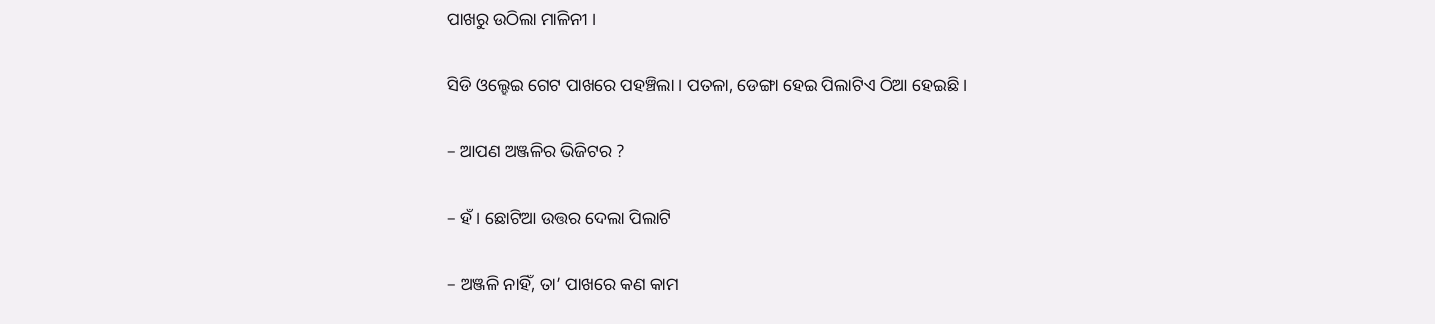ପାଖରୁ ଉଠିଲା ମାଳିନୀ ।

ସିଡି ଓଲ୍ହେଇ ଗେଟ ପାଖରେ ପହଞ୍ଚିଲା । ପତଳା, ଡେଙ୍ଗା ହେଇ ପିଲାଟିଏ ଠିଆ ହେଇଛି ।

– ଆପଣ ଅଞ୍ଜଳିର ଭିଜିଟର ?

– ହଁ । ଛୋଟିଆ ଉତ୍ତର ଦେଲା ପିଲାଟି

– ଅଞ୍ଜଳି ନାହିଁ, ତା’ ପାଖରେ କଣ କାମ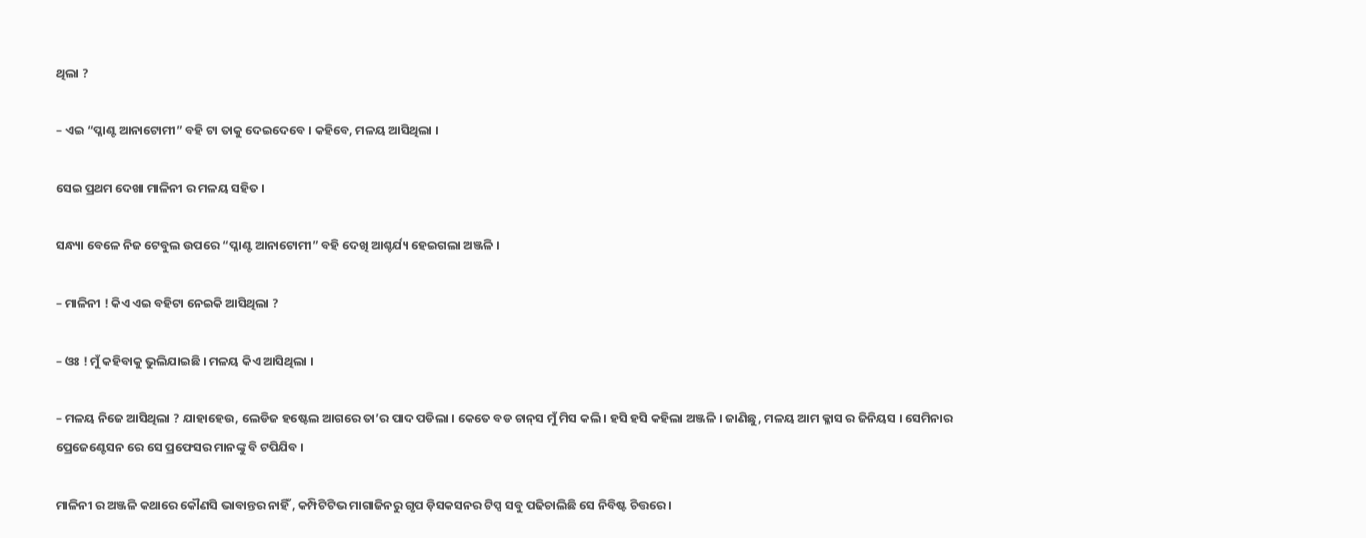ଥିଲା ?

– ଏଇ “ପ୍ଳାଣ୍ଟ ଆନାଟୋମୀ” ବହି ଟା ତାକୁ ଦେଇଦେବେ । କହିବେ, ମଳୟ ଆସିଥିଲା ।

ସେଇ ପ୍ରଥମ ଦେଖା ମାଳିନୀ ର ମଳୟ ସହିତ ।

ସନ୍ଧ୍ୟା ବେଳେ ନିଜ ଟେବୁଲ ଉପରେ “ପ୍ଳାଣ୍ଟ ଆନାଟୋମୀ” ବହି ଦେଖି ଆଶ୍ଚର୍ଯ୍ୟ ହେଇଗଲା ଅଞ୍ଜଳି ।

– ମାଳିନୀ ! କିଏ ଏଇ ବହିଟା ନେଇକି ଆସିଥିଲା ?

– ଓଃ ! ମୁଁ କହିବାକୁ ଭୁଲିଯାଇଛି । ମଳୟ କିଏ ଆସିଥିଲା ।

– ମଳୟ ନିଜେ ଆସିଥିଲା ? ଯାହାହେଉ, ଲେଡିଜ ହଷ୍ଟେଲ ଆଗରେ ତା’ର ପାଦ ପଡିଲା । କେତେ ବଡ ଚାନ୍‌ସ ମୁଁ ମିସ କଲି । ହସି ହସି କହିଲା ଅଞ୍ଜଳି । ଜାଣିଛୁ, ମଳୟ ଆମ କ୍ଳାସ ର ଜିନିୟସ । ସେମିନାର ପ୍ରେଜେଣ୍ଟେସନ ରେ ସେ ପ୍ରଫେସର ମାନଙ୍କୁ ବି ଟପିଯିବ ।

ମାଳିନୀ ର ଅଞ୍ଜଳି କଥାରେ କୌଣସି ଭାବାନ୍ତର ନାହିଁ , କମ୍ପିଟିଟିଭ ମାଗାଜିନରୁ ଗୃପ ଡ଼ିସକସନର ଟିପ୍ସ ସବୁ ପଢିଚାଲିଛି ସେ ନିବିଷ୍ଟ ଚିତ୍ତରେ ।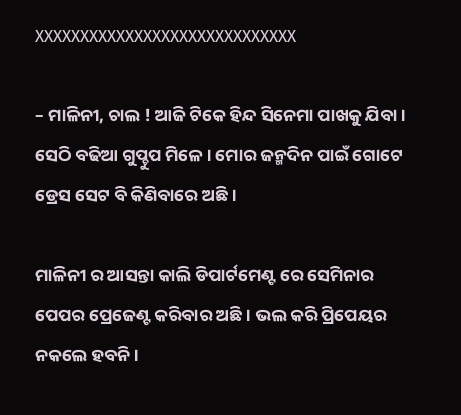XXXXXXXXXXXXXXXXXXXXXXXXXXXXX

– ମାଳିନୀ, ଚାଲ ! ଆଜି ଟିକେ ହିନ୍ଦ ସିନେମା ପାଖକୁ ଯିବା । ସେଠି ବଢିଆ ଗୁପ୍ଚୁପ ମିଳେ । ମୋର ଜନ୍ମଦିନ ପାଇଁ ଗୋଟେ ଡ୍ରେସ ସେଟ ବି କିଣିବାରେ ଅଛି ।

ମାଳିନୀ ର ଆସନ୍ତା କାଲି ଡିପାର୍ଟମେଣ୍ଟ ରେ ସେମିନାର ପେପର ପ୍ରେଜେଣ୍ଟ କରିବାର ଅଛି । ଭଲ କରି ପ୍ରିପେୟର ନକଲେ ହବନି ।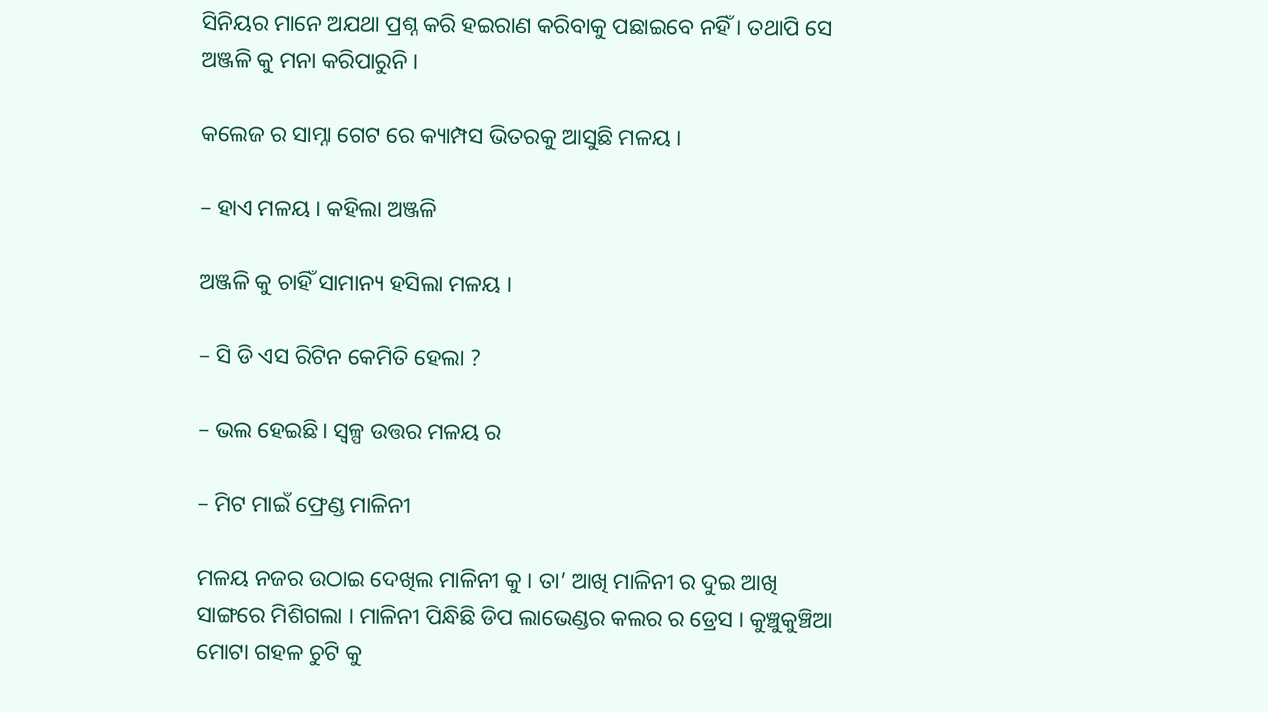ସିନିୟର ମାନେ ଅଯଥା ପ୍ରଶ୍ନ କରି ହଇରାଣ କରିବାକୁ ପଛାଇବେ ନହିଁ । ତଥାପି ସେ ଅଞ୍ଜଳି କୁ ମନା କରିପାରୁନି ।

କଲେଜ ର ସାମ୍ନା ଗେଟ ରେ କ୍ୟାମ୍ପସ ଭିତରକୁ ଆସୁଛି ମଳୟ ।

– ହାଏ ମଳୟ । କହିଲା ଅଞ୍ଜଳି

ଅଞ୍ଜଳି କୁ ଚାହିଁ ସାମାନ୍ୟ ହସିଲା ମଳୟ ।

– ସି ଡି ଏସ ରିଟିନ କେମିତି ହେଲା ?

– ଭଲ ହେଇଛି। ସ୍ୱଳ୍ପ ଉତ୍ତର ମଳୟ ର

– ମିଟ ମାଇଁ ଫ୍ରେଣ୍ଡ ମାଳିନୀ

ମଳୟ ନଜର ଉଠାଇ ଦେଖିଲ ମାଳିନୀ କୁ । ତା’ ଆଖି ମାଳିନୀ ର ଦୁଇ ଆଖି ସାଙ୍ଗରେ ମିଶିଗଲା । ମାଳିନୀ ପିନ୍ଧିଛି ଡିପ ଲାଭେଣ୍ଡର କଲର ର ଡ୍ରେସ । କୁଞ୍ଚୁକୁଞ୍ଚିଆ ମୋଟା ଗହଳ ଚୁଟି କୁ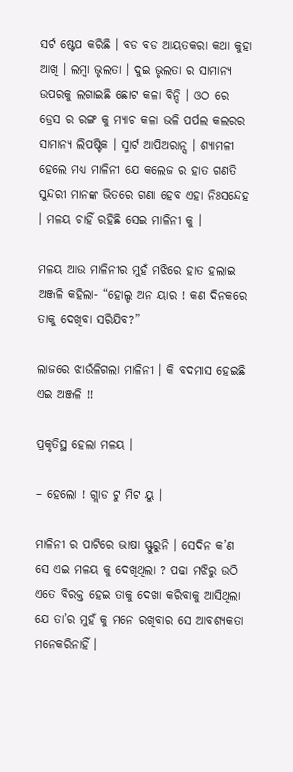ସର୍ଟ ଷ୍ଟେପ କରିଛି । ବଡ ବଡ ଆୟତକରା କଥା କୁହା ଆଖି । ଲମ୍ବା ଭୃଲତା । ଦୁଇ ଭୃଲତା ର ସାମାନ୍ୟ ଉପରକୁ ଲଗାଇଛି ଛୋଟ କଳା ବିନ୍ଦି । ଓଠ ରେ ଡ୍ରେସ ର ରଙ୍ଗ କୁ ମ୍ୟାଚ କଳା ଭଳି ପର୍ପଲ କଲରର ସାମାନ୍ୟ ଲିପଷ୍ଟିକ । ସ୍ମାର୍ଟ ଆପିଅରାନ୍ସ । ଶ୍ୟାମଳୀ ହେଲେ ମଧ୍ୟ ମାଳିନୀ ଯେ କଲେଜ ର ହାତ ଗଣତି ସୁନ୍ଦରୀ ମାନଙ୍କ ଭିତରେ ଗଣା ହେବ ଏହା ନିଃସନ୍ଦେହ । ମଳୟ ଚାହିଁ ରହିଛି ସେଇ ମାଳିନୀ କୁ ।

ମଳୟ ଆଉ ମାଳିନୀର ମୁହଁ ମଝିରେ ହାତ ହଲାଇ ଅଞ୍ଜଳି କହିଲା- “ହୋଲ୍ଡ ଅନ ୟାର ! କଣ ଦିନକରେ ତାକୁ ଦେଖିବା ସରିଯିବ?”

ଲାଜରେ ଝାଉଁଳିଗଲା ମାଳିନୀ । କି ବଦମାସ ହେଇଛି ଏଇ ଅଞ୍ଜଳି !!

ପ୍ରକୃତିସ୍ଥ ହେଲା ମଳୟ ।

– ହେଲୋ ! ଗ୍ଲାଡ ଟୁ ମିଟ ୟୁ ।

ମାଳିନୀ ର ପାଟିରେ ଭାଷା ସ୍ଫୁରୁନି । ସେଦିନ କ’ଣ ସେ ଏଇ ମଳୟ କୁ ଦେଖିଥିଲା ? ପଢା ମଝିରୁ ଉଠି ଏତେ ବିରକ୍ତ ହେଇ ତାକୁ ଦେଖା କରିବାକୁ ଆସିଥିଲା ଯେ ତା’ର ମୁହଁ କୁ ମନେ ରଖିବାର ସେ ଆବଶ୍ୟକତା ମନେକରିନାହିଁ ।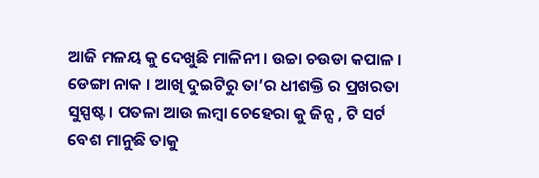ଆଜି ମଳୟ କୁ ଦେଖୁଛି ମାଳିନୀ । ଉଚ୍ଚା ଚଉଡା କପାଳ । ଡେଙ୍ଗା ନାକ । ଆଖି ଦୁଇଟିରୁ ତା’ର ଧୀଶକ୍ତି ର ପ୍ରଖରତା ସୁସ୍ପଷ୍ଟ । ପତଳା ଆଉ ଲମ୍ବା ଚେହେରା କୁ ଜିନ୍ସ , ଟି ସର୍ଟ ବେଶ ମାନୁଛି ତାକୁ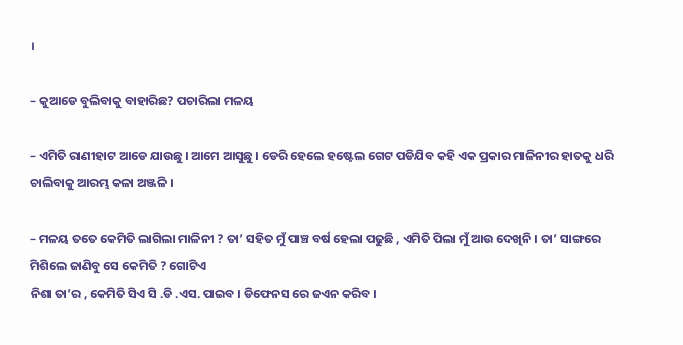।

– କୁଆଡେ ବୁଲିବାକୁ ବାହାରିଛ? ପଚାରିଲା ମଳୟ

– ଏମିତି ରାଣୀହାଟ ଆଡେ ଯାଉଛୁ । ଆମେ ଆସୁଛୁ । ଡେରି ହେଲେ ହଷ୍ଟେଲ ଗେଟ ପଡିଯିବ କହି ଏକ ପ୍ରକାର ମାଳିନୀର ହାତକୁ ଧରି ଚାଲିବାକୁ ଆରମ୍ଭ କଳା ଅଞ୍ଜଳି ।

– ମଳୟ ତତେ କେମିତି ଲାଗିଲା ମାଳିନୀ ? ତା’ ସହିତ ମୁଁ ପାଞ୍ଚ ବର୍ଷ ହେଲା ପଢୁଛି , ଏମିତି ପିଲା ମୁଁ ଆଉ ଦେଖିନି । ତା’ ସାଙ୍ଗରେ ମିଶିଲେ ଜାଣିବୁ ସେ କେମିତି ? ଗୋଟିଏ
ନିଶା ତା’ର , କେମିତି ସିଏ ସି .ଡି .ଏସ. ପାଇବ । ଡିଫେନସ ରେ ଜଏନ କରିବ ।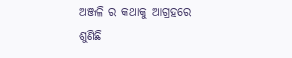ଅଞ୍ଜଳି ର କଥାକୁ ଆଗ୍ରହରେ ଶୁଣିଛି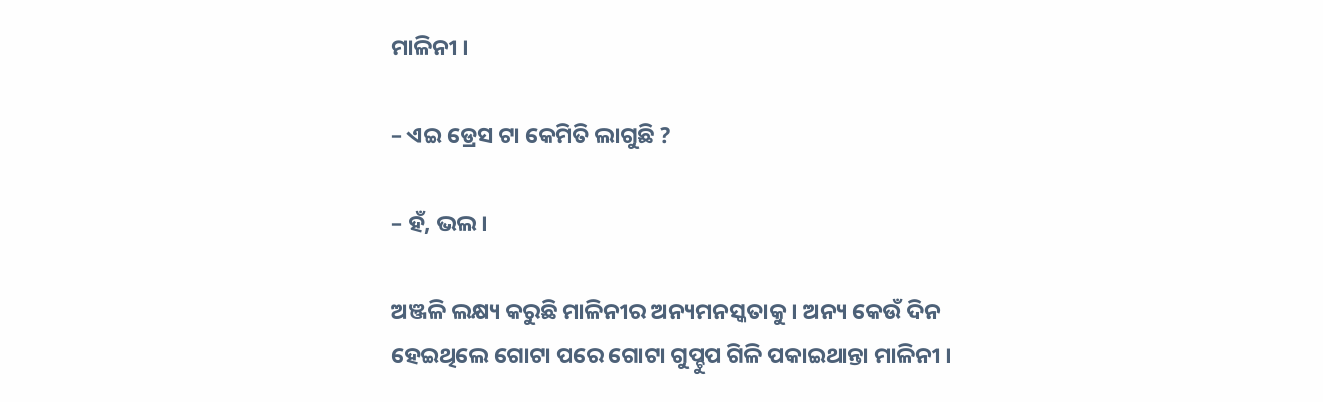ମାଳିନୀ ।

– ଏଇ ଡ୍ରେସ ଟା କେମିତି ଲାଗୁଛି ?

– ହଁ, ଭଲ ।

ଅଞ୍ଜଳି ଲକ୍ଷ୍ୟ କରୁଛି ମାଳିନୀର ଅନ୍ୟମନସ୍କତାକୁ । ଅନ୍ୟ କେଉଁ ଦିନ ହେଇଥିଲେ ଗୋଟା ପରେ ଗୋଟା ଗୁପ୍ଚୁପ ଗିଳି ପକାଇଥାନ୍ତା ମାଳିନୀ ।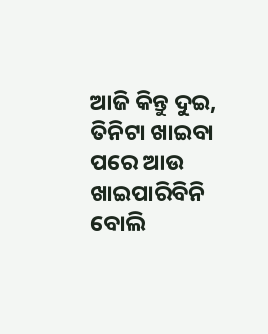ଆଜି କିନ୍ତୁ ଦୁଇ, ତିନିଟା ଖାଇବା ପରେ ଆଉ ଖାଇପାରିବିନି ବୋଲି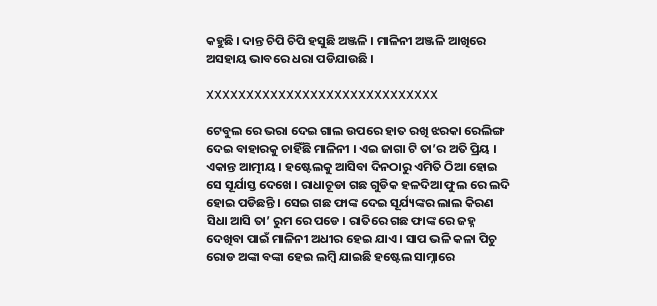କହୁଛି । ଦାନ୍ତ ଚିପି ଚିପି ହସୁଛି ଅଞ୍ଜଳି । ମାଳିନୀ ଅଞ୍ଜଳି ଆଖିରେ ଅସହାୟ ଭାବରେ ଧରା ପଡିଯାଉଛି ।

XXXXXXXXXXXXXXXXXXXXXXXXXXXXX

ଟେବୁଲ ରେ ଭରା ଦେଇ ଗାଲ ଉପରେ ହାତ ରଖି ଝରକା ରେଲିଙ୍ଗ ଦେଇ ବାହାରକୁ ଚାହିଁଛି ମାଳିନୀ । ଏଇ ଜାଗା ଟି ତା’ର ଅତି ପ୍ରିୟ । ଏକାନ୍ତ ଆତ୍ମୀୟ । ହଷ୍ଟେଲକୁ ଆସିବା ଦିନଠାରୁ ଏମିତି ଠିଆ ହୋଇ ସେ ସୂର୍ଯାସ୍ତ ଦେଖେ । ରାଧାଚୂଡା ଗଛ ଗୁଡିକ ହଳଦିଆ ଫୁଲ ରେ ଲଦି ହୋଇ ପଡିଛନ୍ତି । ସେଇ ଗଛ ଫାଙ୍କ ଦେଇ ସୂର୍ଯ୍ୟଙ୍କର ଲାଲ କିରଣ ସିଧା ଆସି ତା’ ରୁମ ରେ ପଡେ । ରାତିରେ ଗଛ ଫାଙ୍କ ରେ ଜହ୍ନ ଦେଖିବା ପାଇଁ ମାଳିନୀ ଅଧୀର ହେଇ ଯାଏ । ସାପ ଭଳି କଳା ପିଚୁ ରୋଡ ଅଙ୍କା ବଙ୍କା ହେଇ ଲମ୍ବି ଯାଇଛି ହଷ୍ଟେଲ ସାମ୍ନାରେ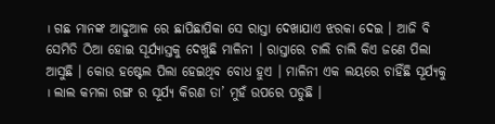। ଗଛ ମାନଙ୍କ ଆଢୁଆଳ ରେ ଛାପିଛାପିକା ସେ ରାସ୍ତା ଦେଖାଯାଏ ଝରକା ଦେଇ । ଆଜି ବି ସେମିତି ଠିଆ ହୋଇ ସୂର୍ଯ୍ୟାସ୍ତକୁ ଦେଖୁଛି ମାଳିନୀ । ରାସ୍ତାରେ ଚାଲି ଚାଲି କିଏ ଜଣେ ପିଲା ଆସୁଛି । କୋଉ ହଷ୍ଟେଲ ପିଲା ହେଇଥିବ ବୋଧ ହୁଏ । ମାଳିନୀ ଏକ ଲୟରେ ଚାହିଁଛି ସୂର୍ଯ୍ୟକୁ । ଲାଲ କମଳା ରଙ୍ଗ ର ସୂର୍ଯ୍ୟ କିରଣ ତା’ ମୁହଁ ଉପରେ ପଡୁଛି ।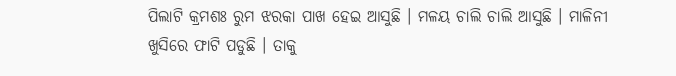ପିଲାଟି କ୍ରମଶଃ ରୁମ ଝରକା ପାଖ ହେଇ ଆସୁଛି । ମଳୟ ଚାଲି ଚାଲି ଆସୁଛି । ମାଳିନୀ ଖୁସିରେ ଫାଟି ପଡୁଛି । ତାକୁ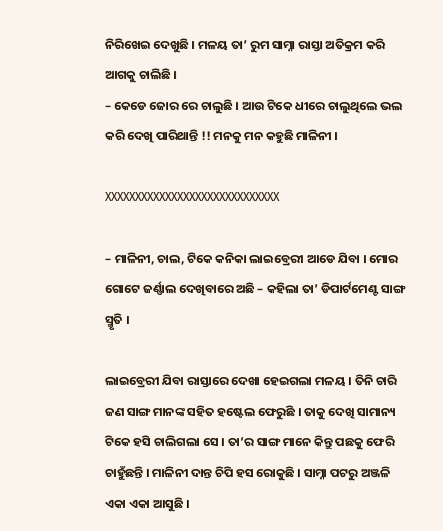ନିରିଖେଇ ଦେଖୁଛି । ମଳୟ ତା’ ରୁମ ସାମ୍ନା ରାସ୍ତା ଅତିକ୍ରମ କରି ଆଗକୁ ଚାଲିଛି ।
– କେଡେ ଜୋର ରେ ଚାଲୁଛି । ଆଉ ଟିକେ ଧୀରେ ଚାଲୁଥିଲେ ଭଲ କରି ଦେଖି ପାରିଥାନ୍ତି !! ମନକୁ ମନ କହୁଛି ମାଳିନୀ ।

XXXXXXXXXXXXXXXXXXXXXXXXXXXXX

– ମାଳିନୀ, ଚାଲ, ଟିକେ କନିକା ଲାଇବ୍ରେରୀ ଆଡେ ଯିବା । ମୋର ଗୋଟେ ଜର୍ଣ୍ଣାଲ ଦେଖିବାରେ ଅଛି – କହିଲା ତା’ ଡିପାର୍ଟମେଣ୍ଟ ସାଙ୍ଗ ସ୍ମୃତି ।

ଲାଇବ୍ରେରୀ ଯିବା ରାସ୍ତାରେ ଦେଖା ହେଇଗଲା ମଳୟ । ତିନି ଚାରି ଜଣ ସାଙ୍ଗ ମାନଙ୍କ ସହିତ ହଷ୍ଟେଲ ଫେରୁଛି । ତାକୁ ଦେଖି ସାମାନ୍ୟ ଟିକେ ହସି ଚାଲିଗଲା ସେ । ତା’ର ସାଙ୍ଗ ମାନେ କିନ୍ତୁ ପଛକୁ ଫେରି ଚାହୁଁଛନ୍ତି । ମାଳିନୀ ଦାନ୍ତ ଚିପି ହସ ରୋକୁଛି । ସାମ୍ନା ପଟରୁ ଅଞ୍ଜଳି ଏକା ଏକା ଆସୁଛି ।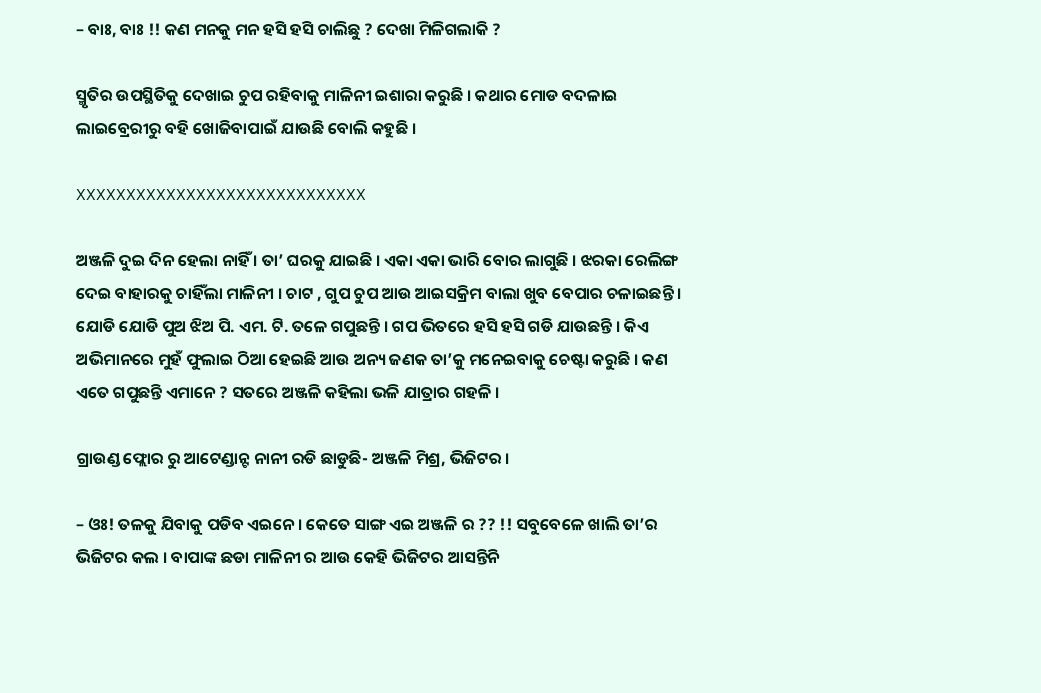– ବାଃ, ବାଃ !! କଣ ମନକୁ ମନ ହସି ହସି ଚାଲିଛୁ ? ଦେଖା ମିଳିଗଲାକି ?

ସ୍ମୃତିର ଉପସ୍ଥିତିକୁ ଦେଖାଇ ଚୁପ ରହିବାକୁ ମାଳିନୀ ଇଶାରା କରୁଛି । କଥାର ମୋଡ ବଦଳାଇ ଲାଇବ୍ରେରୀରୁ ବହି ଖୋଜିବାପାଇଁ ଯାଉଛି ବୋଲି କହୁଛି ।

XXXXXXXXXXXXXXXXXXXXXXXXXXXXX

ଅଞ୍ଜଳି ଦୁଇ ଦିନ ହେଲା ନାହିଁ । ତା’ ଘରକୁ ଯାଇଛି । ଏକା ଏକା ଭାରି ବୋର ଲାଗୁଛି । ଝରକା ରେଲିଙ୍ଗ ଦେଇ ବାହାରକୁ ଚାହିଁଲା ମାଳିନୀ । ଚାଟ , ଗୁପ ଚୁପ ଆଉ ଆଇସକ୍ରିମ ବାଲା ଖୁବ ବେପାର ଚଳାଇଛନ୍ତି । ଯୋଡି ଯୋଡି ପୁଅ ଝିଅ ପି. ଏମ. ଟି. ତଳେ ଗପୁଛନ୍ତି । ଗପ ଭିତରେ ହସି ହସି ଗଡି ଯାଉଛନ୍ତି । କିଏ ଅଭିମାନରେ ମୁହଁ ଫୁଲାଇ ଠିଆ ହେଇଛି ଆଉ ଅନ୍ୟ ଜଣକ ତା’କୁ ମନେଇବାକୁ ଚେଷ୍ଟା କରୁଛି । କଣ ଏତେ ଗପୁଛନ୍ତି ଏମାନେ ? ସତରେ ଅଞ୍ଜଳି କହିଲା ଭଳି ଯାତ୍ରାର ଗହଳି ।

ଗ୍ରାଉଣ୍ଡ ଫ୍ଲୋର ରୁ ଆଟେଣ୍ଡାନ୍ଟ ନାନୀ ରଡି ଛାଡୁଛି- ଅଞ୍ଜଳି ମିଶ୍ର, ଭିଜିଟର ।

– ଓଃ! ତଳକୁ ଯିବାକୁ ପଡିବ ଏଇନେ । କେତେ ସାଙ୍ଗ ଏଇ ଅଞ୍ଜଳି ର ?? !! ସବୁବେଳେ ଖାଲି ତା’ର ଭିଜିଟର କଲ । ବାପାଙ୍କ ଛଡା ମାଳିନୀ ର ଆଉ କେହି ଭିଜିଟର ଆସନ୍ତିନି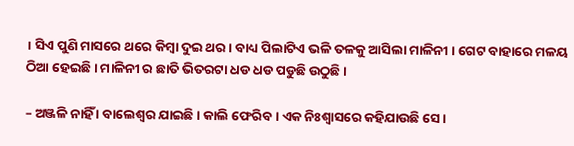। ସିଏ ପୁଣି ମାସରେ ଥରେ କିମ୍ବା ଦୁଇ ଥର । ବାଧ୍ୟ ପିଲାଟିଏ ଭଳି ତଳକୁ ଆସିଲା ମାଳିନୀ । ଗେଟ ବାହାରେ ମଳୟ ଠିଆ ହେଇଛି । ମାଳିନୀ ର ଛାତି ଭିତରଟା ଧଡ ଧଡ ପଡୁଛି ଉଠୁଛି ।

– ଅଞ୍ଜଳି ନାହିଁ । ବାଲେଶ୍ଵର ଯାଇଛି । କାଲି ଫେରିବ । ଏକ ନିଃଶ୍ଵାସରେ କହିଯାଉଛି ସେ ।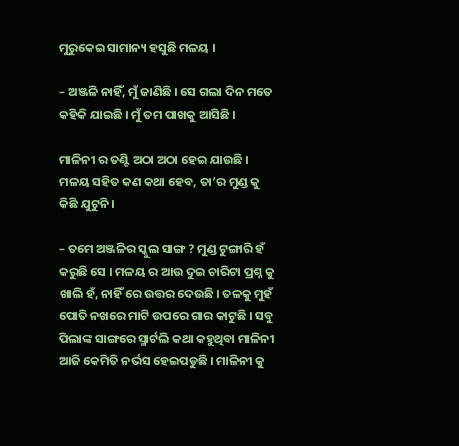ମୁରୁକେଇ ସାମାନ୍ୟ ହସୁଛି ମଳୟ ।

– ଅଞ୍ଜଳି ନାହିଁ, ମୁଁ ଜାଣିଛି । ସେ ଗଲା ଦିନ ମତେ କହିକି ଯାଇଛି । ମୁଁ ତମ ପାଖକୁ ଆସିଛି ।

ମାଳିନୀ ର ତଣ୍ଟି ଅଠା ଅଠା ହେଇ ଯାଉଛି । ମଳୟ ସହିତ କଣ କଥା ହେବ, ତା’ର ମୁଣ୍ଡ କୁ କିଛି ଯୁଟୁନି ।

– ତମେ ଅଞ୍ଜଳିର ସ୍କୁଲ ସାଙ୍ଗ ? ମୁଣ୍ଡ ଟୁଙ୍ଗାରି ହଁ କରୁଛି ସେ । ମଳୟ ର ଆଉ ଦୁଇ ଚାରିଟା ପ୍ରଶ୍ନ କୁ ଖାଲି ହଁ, ନାହିଁ ରେ ଉତ୍ତର ଦେଉଛି । ତଳକୁ ମୁହଁ ପୋତି ନଖରେ ମାଟି ଉପରେ ଗାର କାଟୁଛି । ସବୁ ପିଲାଙ୍କ ସାଙ୍ଗରେ ସ୍ମାର୍ଟଲି କଥା କହୁଥିବା ମାଳିନୀ ଆଜି କେମିତି ନର୍ଭସ ହେଇପଡୁଛି । ମାଳିନୀ କୁ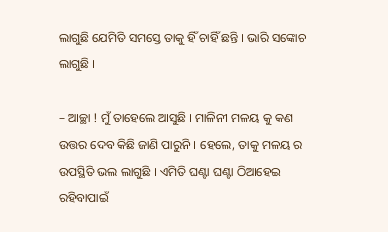ଲାଗୁଛି ଯେମିତି ସମସ୍ତେ ତାକୁ ହିଁ ଚାହିଁ ଛନ୍ତି । ଭାରି ସଙ୍କୋଚ ଲାଗୁଛି ।

– ଆଚ୍ଛା ! ମୁଁ ତାହେଲେ ଆସୁଛି । ମାଳିନୀ ମଳୟ କୁ କଣ ଉତ୍ତର ଦେବ କିଛି ଜାଣି ପାରୁନି । ହେଲେ, ତାକୁ ମଳୟ ର ଉପସ୍ଥିତି ଭଲ ଲାଗୁଛି । ଏମିତି ଘଣ୍ଟା ଘଣ୍ଟା ଠିଆହେଇ ରହିବାପାଇଁ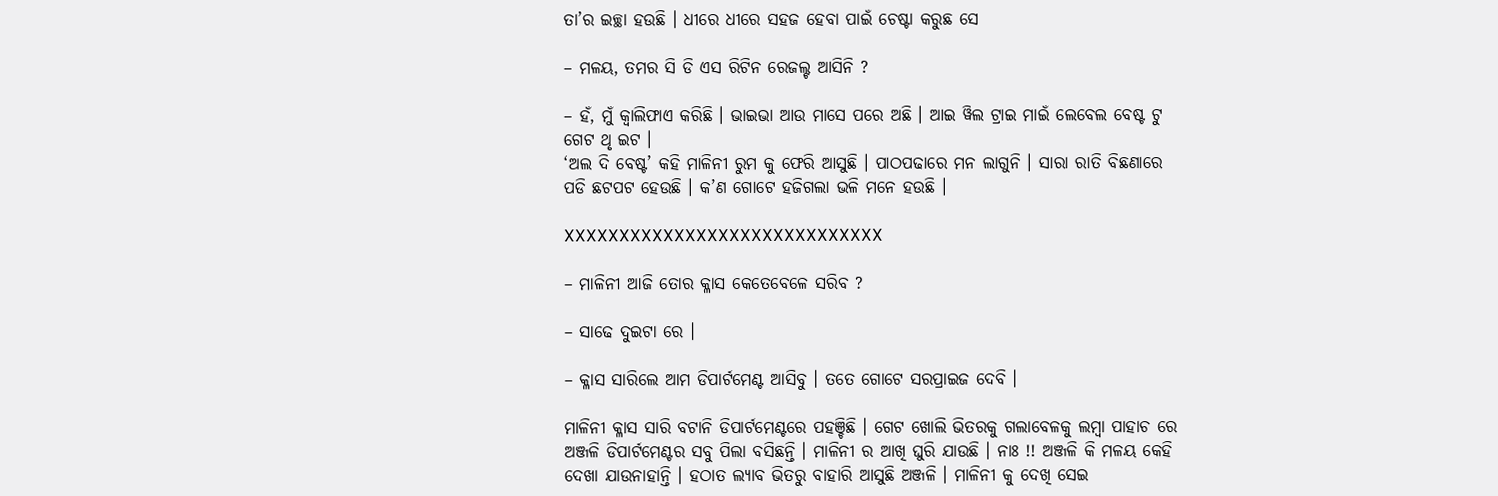ତା’ର ଇଚ୍ଛା ହଉଛି । ଧୀରେ ଧୀରେ ସହଜ ହେବା ପାଇଁ ଚେଷ୍ଟା କରୁଛ ସେ

– ମଳୟ, ତମର ସି ଡି ଏସ ରିଟିନ ରେଜଲ୍ଟ ଆସିନି ?

– ହଁ, ମୁଁ କ୍ଵାଲିଫାଏ କରିଛି । ଭାଇଭା ଆଉ ମାସେ ପରେ ଅଛି । ଆଇ ୱିଲ ଟ୍ରାଇ ମାଇଁ ଲେବେଲ ବେଷ୍ଟ ଟୁ ଗେଟ ଥୃ ଇଟ ।
‘ଅଲ ଦି ବେଷ୍ଟ’ କହି ମାଳିନୀ ରୁମ କୁ ଫେରି ଆସୁଛି । ପାଠପଢାରେ ମନ ଲାଗୁନି । ସାରା ରାତି ବିଛଣାରେ ପଡି ଛଟପଟ ହେଉଛି । କ’ଣ ଗୋଟେ ହଜିଗଲା ଭଳି ମନେ ହଉଛି ।

XXXXXXXXXXXXXXXXXXXXXXXXXXXXX

– ମାଳିନୀ ଆଜି ତୋର କ୍ଳାସ କେତେବେଳେ ସରିବ ?

– ସାଢେ ଦୁଇଟା ରେ ।

– କ୍ଳାସ ସାରିଲେ ଆମ ଡିପାର୍ଟମେଣ୍ଟ ଆସିବୁ । ତତେ ଗୋଟେ ସରପ୍ରାଇଜ ଦେବି ।

ମାଳିନୀ କ୍ଳାସ ସାରି ବଟାନି ଡିପାର୍ଟମେଣ୍ଟରେ ପହଞ୍ଚିଛି । ଗେଟ ଖୋଲି ଭିତରକୁ ଗଲାବେଳକୁ ଲମ୍ବା ପାହାଚ ରେ ଅଞ୍ଜଳି ଡିପାର୍ଟମେଣ୍ଟର ସବୁ ପିଲା ବସିଛନ୍ତି । ମାଳିନୀ ର ଆଖି ଘୁରି ଯାଉଛି । ନାଃ !! ଅଞ୍ଜଳି କି ମଳୟ କେହି ଦେଖା ଯାଉନାହାନ୍ତି । ହଠାତ ଲ୍ୟାବ ଭିତରୁ ବାହାରି ଆସୁଛି ଅଞ୍ଜଳି । ମାଳିନୀ କୁ ଦେଖି ସେଇ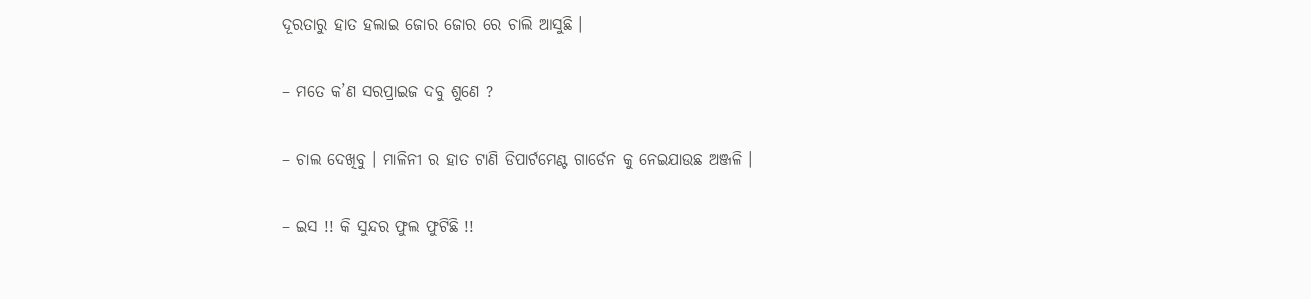ଦୂରତାରୁ ହାତ ହଲାଇ ଜୋର ଜୋର ରେ ଚାଲି ଆସୁଛି ।

– ମତେ କ’ଣ ସରପ୍ରାଇଜ ଦବୁ ଶୁଣେ ?

– ଚାଲ ଦେଖିବୁ । ମାଳିନୀ ର ହାତ ଟାଣି ଡିପାର୍ଟମେଣ୍ଟ ଗାର୍ଡେନ କୁ ନେଇଯାଉଛ ଅଞ୍ଜଳି ।

– ଇସ !! କି ସୁନ୍ଦର ଫୁଲ ଫୁଟିଛି !!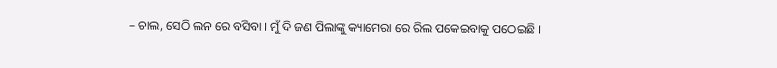– ଚାଲ, ସେଠି ଲନ ରେ ବସିବା । ମୁଁ ଦି ଜଣ ପିଲାଙ୍କୁ କ୍ୟାମେରା ରେ ରିଲ ପକେଇବାକୁ ପଠେଇଛି ।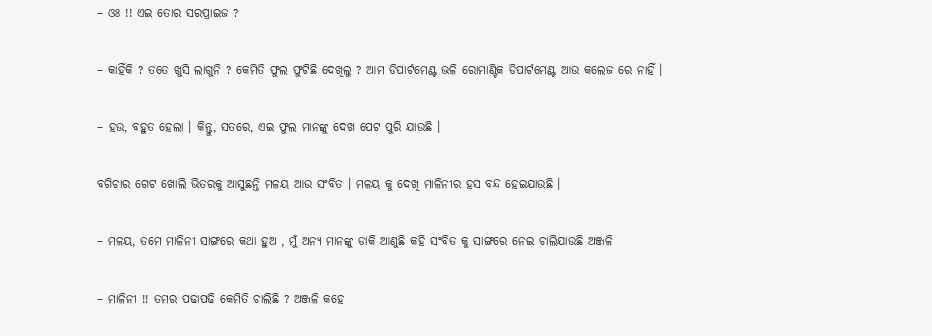– ଓଃ !! ଏଇ ତୋର ସରପ୍ରାଇଜ ?

– କାହିଁକି ? ତତେ ଖୁସି ଲାଗୁନି ? କେମିତି ଫୁଲ ଫୁଟିଛି ଦେଖିଲୁ ? ଆମ ଡିପାର୍ଟମେଣ୍ଟ ଭଳି ରୋମାଣ୍ଟିକ ଡିପାର୍ଟମେଣ୍ଟ ଆଉ କଲେଜ ରେ ନାହିଁ ।

– ହଉ, ବହୁତ ହେଲା । କିନ୍ତୁ, ସତରେ, ଏଇ ଫୁଲ ମାନଙ୍କୁ ଦେଖ ପେଟ ପୁରି ଯାଉଛି ।

ବଗିଚାର ଗେଟ ଖୋଲି ଭିତରକୁ ଆସୁଛନ୍ତି ମଳୟ ଆଉ ସଂବିତ । ମଳୟ କୁ ଦେଖି ମାଳିନୀର ହସ ବନ୍ଦ ହେଇଯାଉଛି ।

– ମଳୟ, ତମେ ମାଳିନୀ ସାଙ୍ଗରେ କଥା ହୁଅ , ମୁଁ ଅନ୍ୟ ମାନଙ୍କୁ ଡାକି ଆଣୁଛି କହି ସଂବିତ କୁ ସାଙ୍ଗରେ ନେଇ ଚାଲିଯାଉଛି ଅଞ୍ଜଳି

– ମାଳିନୀ !! ତମର ପଢାପଢି କେମିତି ଚାଲିଛି ? ଅଞ୍ଜଳି କହେ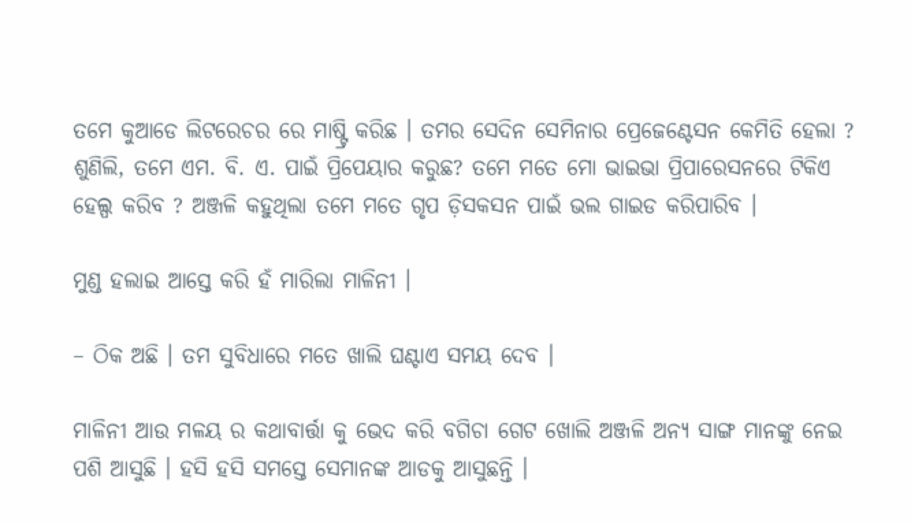ତମେ କୁଆଡେ ଲିଟରେଚର ରେ ମାଷ୍ଟ୍ରି କରିଛ । ତମର ସେଦିନ ସେମିନାର ପ୍ରେଜେଣ୍ଟେସନ କେମିତି ହେଲା ? ଶୁଣିଲି, ତମେ ଏମ. ବି. ଏ. ପାଇଁ ପ୍ରିପେୟାର କରୁଛ? ତମେ ମତେ ମୋ ଭାଇଭା ପ୍ରିପାରେସନରେ ଟିକିଏ ହେଲ୍ପ କରିବ ? ଅଞ୍ଜଳି କହୁଥିଲା ତମେ ମତେ ଗୃପ ଡ଼ିସକସନ ପାଇଁ ଭଲ ଗାଇଡ କରିପାରିବ ।

ମୁଣ୍ଡ ହଲାଇ ଆସ୍ତେ କରି ହଁ ମାରିଲା ମାଳିନୀ ।

– ଠିକ ଅଛି । ତମ ସୁବିଧାରେ ମତେ ଖାଲି ଘଣ୍ଟାଏ ସମୟ ଦେବ ।

ମାଳିନୀ ଆଉ ମଳୟ ର କଥାବାର୍ତ୍ତା କୁ ଭେଦ କରି ବଗିଚା ଗେଟ ଖୋଲି ଅଞ୍ଜଳି ଅନ୍ୟ ସାଙ୍ଗ ମାନଙ୍କୁ ନେଇ ପଶି ଆସୁଛି । ହସି ହସି ସମସ୍ତେ ସେମାନଙ୍କ ଆଡକୁ ଆସୁଛନ୍ତି ।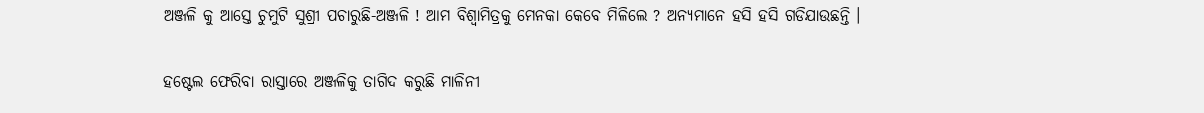ଅଞ୍ଜଳି କୁ ଆସ୍ତେ ଚୁମୁଟି ସୁଶ୍ରୀ ପଚାରୁଛି-ଅଞ୍ଜଳି ! ଆମ ବିଶ୍ଵାମିତ୍ରକୁ ମେନକା କେବେ ମିଳିଲେ ? ଅନ୍ୟମାନେ ହସି ହସି ଗଡିଯାଉଛନ୍ତି ।

ହଷ୍ଟେଲ ଫେରିବା ରାସ୍ତାରେ ଅଞ୍ଜଳିକୁ ତାଗିଦ କରୁଛି ମାଳିନୀ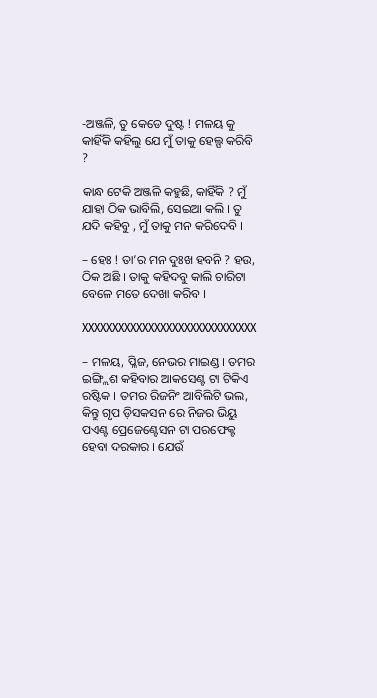-ଅଞ୍ଜଳି, ତୁ କେଡେ ଦୁଷ୍ଟ ! ମଳୟ କୁ କାହିଁକି କହିଲୁ ଯେ ମୁଁ ତାକୁ ହେଲ୍ପ କରିବି ?

କାନ୍ଧ ଟେକି ଅଞ୍ଜଳି କହୁଛି, କାହିଁକି ? ମୁଁ ଯାହା ଠିକ ଭାବିଲି, ସେଇଆ କଲି । ତୁ ଯଦି କହିବୁ , ମୁଁ ତାକୁ ମନ କରିଦେବି ।

– ହେଃ ! ତା’ର ମନ ଦୁଃଖ ହବନି ? ହଉ, ଠିକ ଅଛି । ତାକୁ କହିଦବୁ କାଲି ଚାରିଟା ବେଳେ ମତେ ଦେଖା କରିବ ।

XXXXXXXXXXXXXXXXXXXXXXXXXXXXX

– ମଳୟ, ପ୍ଳିଜ, ନେଭର ମାଇଣ୍ଡ । ତମର ଇଙ୍ଗ୍ଲିଶ କହିବାର ଆକସେଣ୍ଟ ଟା ଟିକିଏ ରଷ୍ଟିକ । ତମର ରିଜନିଂ ଆବିଲିଟି ଭଲ, କିନ୍ତୁ ଗୃପ ଡ଼ିସକସନ ରେ ନିଜର ଭିୟୁ ପଏଣ୍ଟ ପ୍ରେଜେଣ୍ଟେସନ ଟା ପରଫେକ୍ଟ ହେବା ଦରକାର । ଯେଉଁ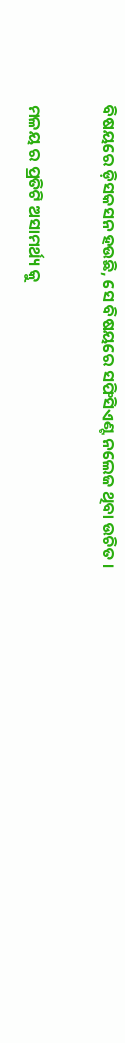ବିଷୟରେ ଡ଼ିସକସନ ହଉଛି, ସେ ବିଷୟରେ ସଫିସିଏଣ୍ଟ ନଲେଜ ଥିବା ଉଚିତ ।

ମଳୟ ର ପ୍ରତିଟି ଅସାମର୍ଥ୍ୟ କୁ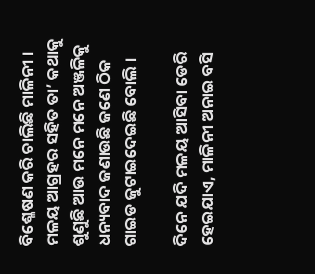ବିଶ୍ଳେଷଣ କରି ଚାଲିଛି ମାଳିନୀ । ମଳୟ ଆଗ୍ରହର ସହିତ ତା’ କଥାକୁ ଶୁଣୁଛି ଆଉ ମନେ ମନେ ଅଞ୍ଜଳିକୁ ଧନ୍ୟବାଦ ଜଣାଉଛି ଜଣେ ଠିକ ଗାଇଡ ଜୁଟାଇଦେଇଛି ବୋଲି ।

ଦିନେ ଯଦି ମଳୟ ଆସିବା ଡେରି ହେଇଯାଏ, ମାଳିନୀ ଅନାଇ ବସି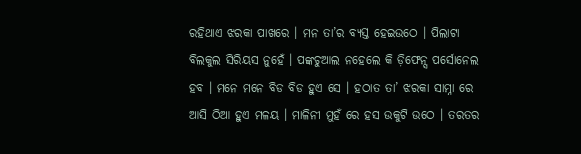ରହିଥାଏ ଝରକା ପାଖରେ । ମନ ତା’ର ବ୍ୟସ୍ତ ହେଇଉଠେ । ପିଲାଟା ବିଲକୁଲ ସିରିୟସ ନୁହେଁ । ପଙ୍କଚୁଆଲ ନହେଲେ କି ଡ଼ିଫେନ୍ସ ପର୍ସୋନେଲ ହବ । ମନେ ମନେ ବିଡ ବିଡ ହୁଏ ସେ । ହଠାତ ତା’ ଝରକା ସାମ୍ନା ରେ ଆସି ଠିଆ ହୁଏ ମଳୟ । ମାଳିନୀ ମୁହଁ ରେ ହସ ଉକୁଟି ଉଠେ । ତରତର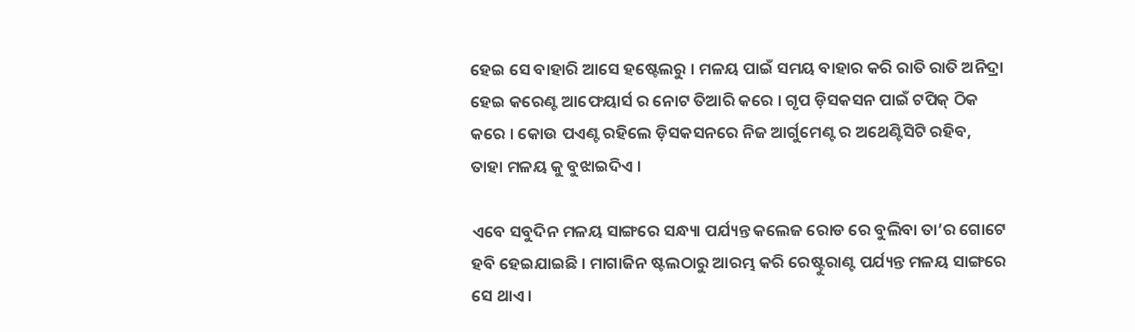ହେଇ ସେ ବାହାରି ଆସେ ହଷ୍ଟେଲରୁ । ମଳୟ ପାଇଁ ସମୟ ବାହାର କରି ରାତି ରାତି ଅନିଦ୍ରା ହେଇ କରେଣ୍ଟ ଆଫେୟାର୍ସ ର ନୋଟ ତିଆରି କରେ । ଗୃପ ଡ଼ିସକସନ ପାଇଁ ଟପିକ୍‌ ଠିକ କରେ । କୋଉ ପଏଣ୍ଟ ରହିଲେ ଡ଼ିସକସନରେ ନିଜ ଆର୍ଗୁମେଣ୍ଟ ର ଅଥେଣ୍ଟିସିଟି ରହିବ, ତାହା ମଳୟ କୁ ବୁଝାଇଦିଏ ।

ଏବେ ସବୁଦିନ ମଳୟ ସାଙ୍ଗରେ ସନ୍ଧ୍ୟା ପର୍ଯ୍ୟନ୍ତ କଲେଜ ରୋଡ ରେ ବୁଲିବା ତା’ର ଗୋଟେ ହବି ହେଇଯାଇଛି । ମାଗାଜିନ ଷ୍ଟଲଠାରୁ ଆରମ୍ଭ କରି ରେଷ୍ଟୁରାଣ୍ଟ ପର୍ଯ୍ୟନ୍ତ ମଳୟ ସାଙ୍ଗରେ ସେ ଥାଏ ।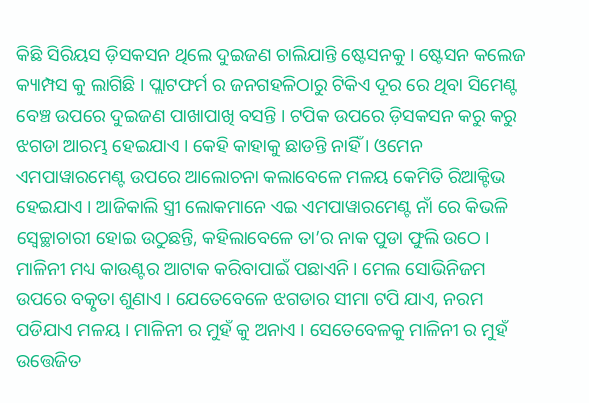କିଛି ସିରିୟସ ଡ଼ିସକସନ ଥିଲେ ଦୁଇଜଣ ଚାଲିଯାନ୍ତି ଷ୍ଟେସନକୁ । ଷ୍ଟେସନ କଲେଜ କ୍ୟାମ୍ପସ କୁ ଲାଗିଛି । ପ୍ଲାଟଫର୍ମ ର ଜନଗହଳିଠାରୁ ଟିକିଏ ଦୂର ରେ ଥିବା ସିମେଣ୍ଟ ବେଞ୍ଚ ଉପରେ ଦୁଇଜଣ ପାଖାପାଖି ବସନ୍ତି । ଟପିକ ଉପରେ ଡ଼ିସକସନ କରୁ କରୁ ଝଗଡା ଆରମ୍ଭ ହେଇଯାଏ । କେହି କାହାକୁ ଛାଡନ୍ତି ନାହିଁ । ଓମେନ ଏମପାୱାରମେଣ୍ଟ ଉପରେ ଆଲୋଚନା କଲାବେଳେ ମଳୟ କେମିତି ରିଆକ୍ଟିଭ ହେଇଯାଏ । ଆଜିକାଲି ସ୍ତ୍ରୀ ଲୋକମାନେ ଏଇ ଏମପାୱାରମେଣ୍ଟ ନାଁ ରେ କିଭଳି ସ୍ଵେଚ୍ଛାଚାରୀ ହୋଇ ଉଠୁଛନ୍ତି, କହିଲାବେଳେ ତା’ର ନାକ ପୁଡା ଫୁଲି ଉଠେ । ମାଳିନୀ ମଧ୍ୟ କାଉଣ୍ଟର ଆଟାକ କରିବାପାଇଁ ପଛାଏନି । ମେଲ ସୋଭିନିଜମ ଉପରେ ବତ୍କୃତା ଶୁଣାଏ । ଯେତେବେଳେ ଝଗଡାର ସୀମା ଟପି ଯାଏ, ନରମ ପଡିଯାଏ ମଳୟ । ମାଳିନୀ ର ମୁହଁ କୁ ଅନାଏ । ସେତେବେଳକୁ ମାଳିନୀ ର ମୁହଁ ଉତ୍ତେଜିତ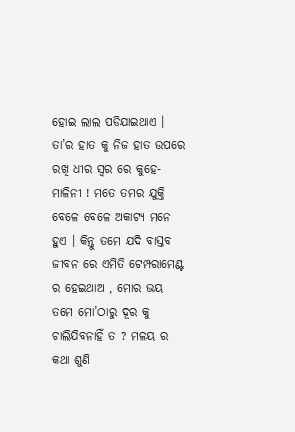ହୋଇ ଲାଲ ପଡିଯାଇଥାଏ । ତା’ର ହାତ କୁ ନିଜ ହାତ ଉପରେ ରଖି ଧୀର ସ୍ଵର ରେ କୁହେ- ମାଳିନୀ ! ମତେ ତମର ଯୁକ୍ତି ବେଳେ ବେଳେ ଅକାଟ୍ୟ ମନେ ହୁଏ । କିନ୍ତୁ ତମେ ଯଦି ବାସ୍ତବ ଜୀବନ ରେ ଏମିତି ଟେମ୍ପରାମେଣ୍ଟ ର ହେଇଥାଅ , ମୋର ଭୟ ତମେ ମୋ’ଠାରୁ ଦୂର କୁ ଚାଲିଯିବନାହିଁ ତ ? ମଳୟ ର କଥା ଶୁଣି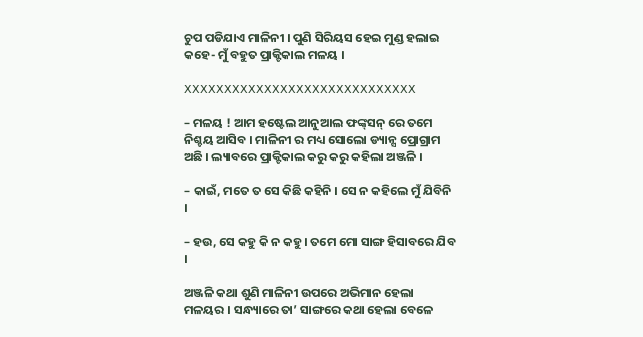ଚୁପ ପଡିଯାଏ ମାଳିନୀ । ପୁଣି ସିରିୟସ ହେଇ ମୁଣ୍ଡ ହଲାଇ କହେ- ମୁଁ ବହୁତ ପ୍ରାକ୍ଟିକାଲ ମଳୟ ।

XXXXXXXXXXXXXXXXXXXXXXXXXXXXX

– ମଳୟ ! ଆମ ହଷ୍ଟେଲ ଆନୁଆଲ ଫଙ୍କ୍‌ସନ୍‌ ରେ ତମେ ନିଶ୍ଚୟ ଆସିବ । ମାଳିନୀ ର ମଧ୍ୟ ସୋଲୋ ଡ୍ୟାନ୍ସ ପ୍ରୋଗ୍ରାମ ଅଛି । ଲ୍ୟାବରେ ପ୍ରାକ୍ଟିକାଲ କରୁ କରୁ କହିଲା ଅଞ୍ଜଳି ।

– କାଇଁ, ମତେ ତ ସେ କିଛି କହିନି । ସେ ନ କହିଲେ ମୁଁ ଯିବିନି ।

– ହଉ, ସେ କହୁ କି ନ କହୁ । ତମେ ମୋ ସାଙ୍ଗ ହିସାବରେ ଯିବ ।

ଅଞ୍ଜଳି କଥା ଶୁଣି ମାଳିନୀ ଉପରେ ଅଭିମାନ ହେଲା ମଳୟର । ସନ୍ଧ୍ୟାରେ ତା’ ସାଙ୍ଗରେ କଥା ହେଲା ବେଳେ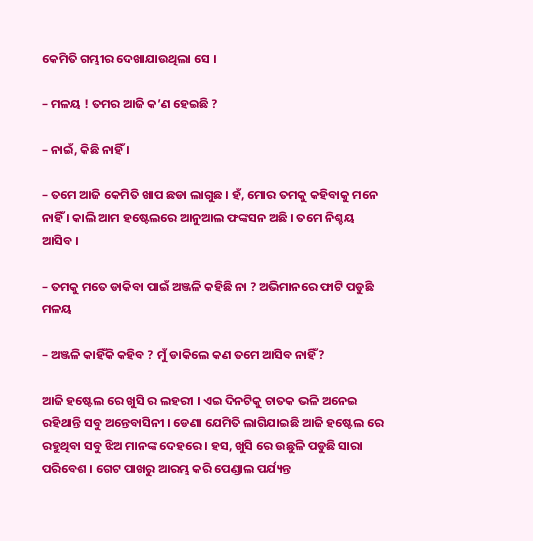କେମିତି ଗମ୍ଭୀର ଦେଖାଯାଉଥିଲା ସେ ।

– ମଳୟ ! ତମର ଆଜି କ’ଣ ହେଇଛି ?

– ନାଇଁ, କିଛି ନାହିଁ ।

– ତମେ ଆଜି କେମିତି ଖାପ ଛଡା ଲାଗୁଛ । ହଁ, ମୋର ତମକୁ କହିବାକୁ ମନେ ନାହିଁ । କାଲି ଆମ ହଷ୍ଟେଲରେ ଆନୁଆଲ ଫଙ୍କସନ ଅଛି । ତମେ ନିଶ୍ଚୟ ଆସିବ ।

– ତମକୁ ମତେ ଡାକିବା ପାଇଁ ଅଞ୍ଜଳି କହିଛି ନା ? ଅଭିମାନରେ ଫାଟି ପଡୁଛି ମଳୟ

– ଅଞ୍ଜଳି କାହିଁକି କହିବ ? ମୁଁ ଡାକିଲେ କଣ ତମେ ଆସିବ ନାହିଁ?

ଆଜି ହଷ୍ଟେଲ ରେ ଖୁସି ର ଲହରୀ । ଏଇ ଦିନଟିକୁ ଚାତକ ଭଳି ଅନେଇ ରହିଥାନ୍ତି ସବୁ ଅନ୍ତେବାସିନୀ । ଡେଣା ଯେମିତି ଲାଗିଯାଇଛି ଆଜି ହଷ୍ଟେଲ ରେ ରହୁଥିବା ସବୁ ଝିଅ ମାନଙ୍କ ଦେହରେ । ହସ, ଖୁସି ରେ ଉଛୁଳି ପଡୁଛି ସାରା ପରିବେଶ । ଗେଟ ପାଖରୁ ଆରମ୍ଭ କରି ପେଣ୍ଡାଲ ପର୍ଯ୍ୟନ୍ତ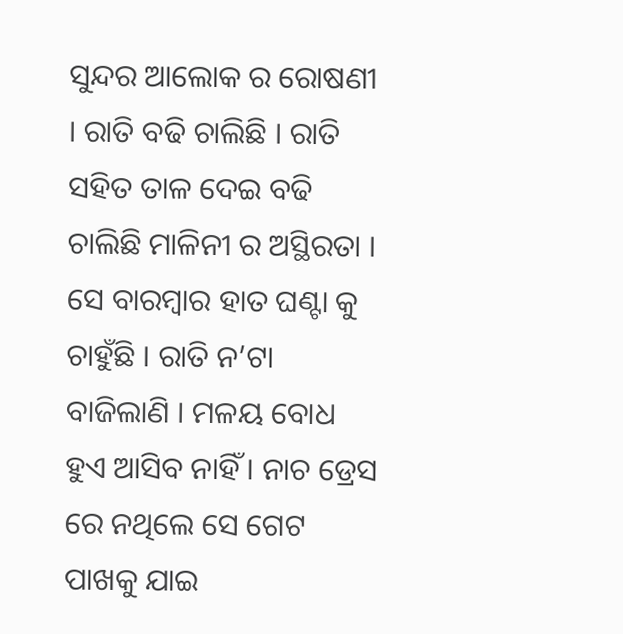ସୁନ୍ଦର ଆଲୋକ ର ରୋଷଣୀ । ରାତି ବଢି ଚାଲିଛି । ରାତି ସହିତ ତାଳ ଦେଇ ବଢି ଚାଲିଛି ମାଳିନୀ ର ଅସ୍ଥିରତା । ସେ ବାରମ୍ବାର ହାତ ଘଣ୍ଟା କୁ ଚାହୁଁଛି । ରାତି ନ’ଟା ବାଜିଲାଣି । ମଳୟ ବୋଧ ହୁଏ ଆସିବ ନାହିଁ । ନାଚ ଡ୍ରେସ ରେ ନଥିଲେ ସେ ଗେଟ ପାଖକୁ ଯାଇ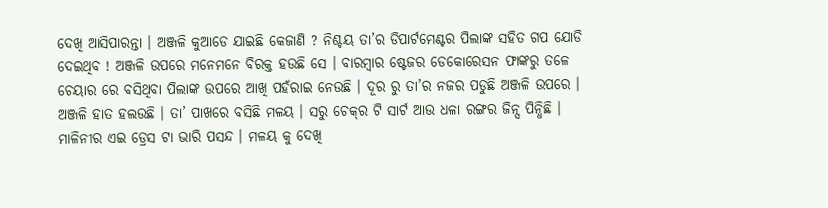ଦେଖି ଆସିପାରନ୍ତା । ଅଞ୍ଜଳି କୁଆଡେ ଯାଇଛି କେଜାଣି ? ନିଶ୍ଚୟ ତା’ର ଡିପାର୍ଟମେଣ୍ଟର ପିଲାଙ୍କ ସହିତ ଗପ ଯୋଡି ଦେଇଥିବ ! ଅଞ୍ଜଳି ଉପରେ ମନେମନେ ବିରକ୍ତ ହଉଛି ସେ । ବାରମ୍ବାର ଷ୍ଟେଜର ଡେକୋରେସନ ଫାଙ୍କରୁ ତଳେ ଚେୟାର ରେ ବସିଥିବା ପିଲାଙ୍କ ଉପରେ ଆଖି ପହଁରାଇ ନେଉଛି । ଦୂର ରୁ ତା’ର ନଜର ପଡୁଛି ଅଞ୍ଜଳି ଉପରେ । ଅଞ୍ଜଳି ହାତ ହଲଉଛି । ତା’ ପାଖରେ ବସିଛି ମଳୟ । ସରୁ ଚେକ୍‌ର ଟି ସାର୍ଟ ଆଉ ଧଳା ରଙ୍ଗର ଜିନ୍ସ ପିନ୍ଧିଛି । ମାଳିନୀର ଏଇ ଡ୍ରେସ ଟା ଭାରି ପସନ୍ଦ । ମଳୟ କୁ ଦେଖି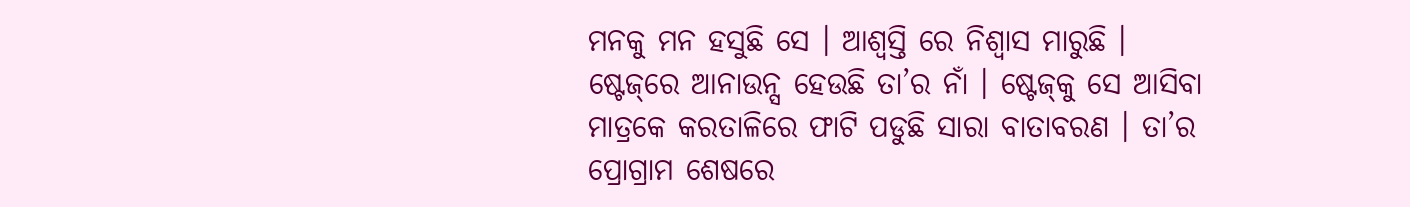ମନକୁ ମନ ହସୁଛି ସେ । ଆଶ୍ଵସ୍ତି ରେ ନିଶ୍ଵାସ ମାରୁଛି । ଷ୍ଟେଜ୍‌ରେ ଆନାଉନ୍ସ ହେଉଛି ତା’ର ନାଁ । ଷ୍ଟେଜ୍‌କୁ ସେ ଆସିବା ମାତ୍ରକେ କରତାଳିରେ ଫାଟି ପଡୁଛି ସାରା ବାତାବରଣ । ତା’ର ପ୍ରୋଗ୍ରାମ ଶେଷରେ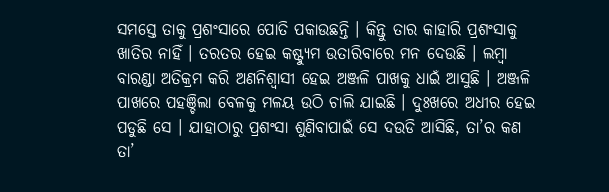ସମସ୍ତେ ତାକୁ ପ୍ରଶଂସାରେ ପୋତି ପକାଉଛନ୍ତି । କିନ୍ତୁ ତାର କାହାରି ପ୍ରଶଂସାକୁ ଖାତିର ନାହିଁ । ତରତର ହେଇ କଷ୍ଟ୍ୟୁମ ଉତାରିବାରେ ମନ ଦେଉଛି । ଲମ୍ବା ବାରଣ୍ଡା ଅତିକ୍ରମ କରି ଅଣନିଶ୍ଵାସୀ ହେଇ ଅଞ୍ଜଳି ପାଖକୁ ଧାଇଁ ଆସୁଛି । ଅଞ୍ଜଳି ପାଖରେ ପହଞ୍ଚିଲା ବେଳକୁ ମଳୟ ଉଠି ଚାଲି ଯାଇଛି । ଦୁଃଖରେ ଅଧୀର ହେଇ ପଡୁଛି ସେ । ଯାହାଠାରୁ ପ୍ରଶଂସା ଶୁଣିବାପାଇଁ ସେ ଦଉଡି ଆସିଛି, ତା’ର କଣ ତା’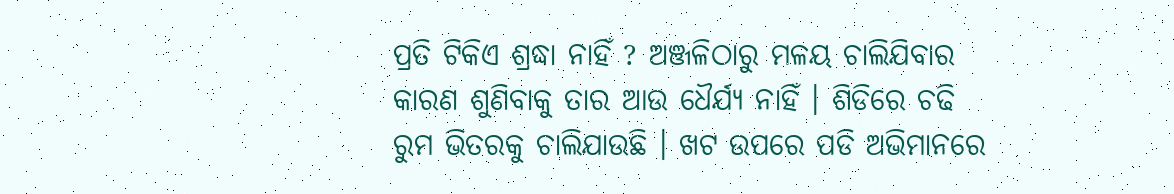ପ୍ରତି ଟିକିଏ ଶ୍ରଦ୍ଧା ନାହିଁ ? ଅଞ୍ଜଳିଠାରୁ ମଳୟ ଚାଲିଯିବାର କାରଣ ଶୁଣିବାକୁ ତାର ଆଉ ଧୈର୍ଯ୍ୟ ନାହିଁ । ଶିଡିରେ ଚଢି ରୁମ ଭିତରକୁ ଚାଲିଯାଉଛି । ଖଟ ଉପରେ ପଡି ଅଭିମାନରେ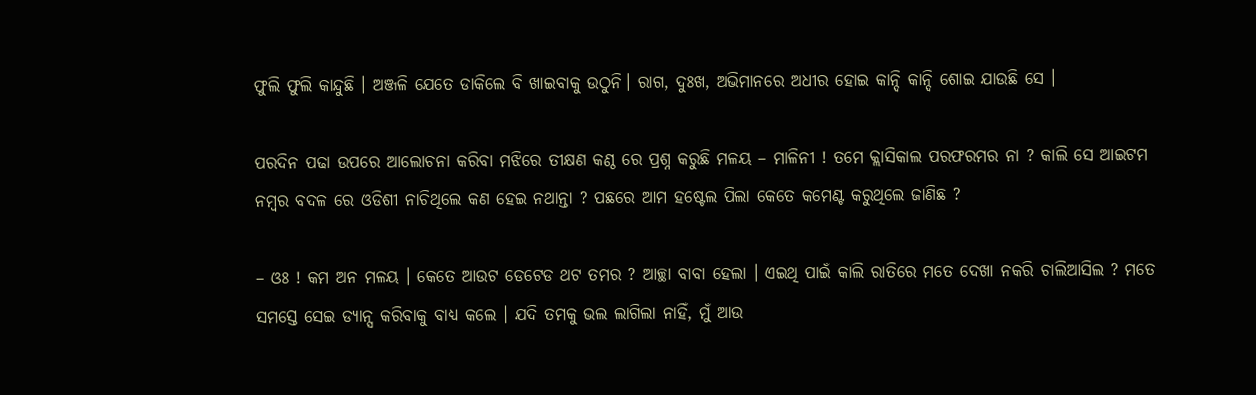ଫୁଲି ଫୁଲି କାନ୍ଦୁଛି । ଅଞ୍ଜଳି ଯେତେ ଡାକିଲେ ବି ଖାଇବାକୁ ଉଠୁନି। ରାଗ, ଦୁଃଖ, ଅଭିମାନରେ ଅଧୀର ହୋଇ କାନ୍ଦି କାନ୍ଦି ଶୋଇ ଯାଉଛି ସେ ।

ପରଦିନ ପଢା ଉପରେ ଆଲୋଚନା କରିବା ମଝିରେ ତୀକ୍ଷଣ କଣ୍ଠ ରେ ପ୍ରଶ୍ନ କରୁଛି ମଳୟ – ମାଳିନୀ ! ତମେ କ୍ଲାସିକାଲ ପରଫରମର ନା ? କାଲି ସେ ଆଇଟମ ନମ୍ବର ବଦଳ ରେ ଓଡିଶୀ ନାଚିଥିଲେ କଣ ହେଇ ନଥାନ୍ତା ? ପଛରେ ଆମ ହଷ୍ଟେଲ ପିଲା କେତେ କମେଣ୍ଟ କରୁଥିଲେ ଜାଣିଛ ?

– ଓଃ ! କମ ଅନ ମଳୟ । କେତେ ଆଉଟ ଡେଟେଡ ଥଟ ତମର ? ଆଚ୍ଛା ବାବା ହେଲା । ଏଇଥି ପାଇଁ କାଲି ରାତିରେ ମତେ ଦେଖା ନକରି ଚାଲିଆସିଲ ? ମତେ ସମସ୍ତେ ସେଇ ଡ୍ୟାନ୍ସ କରିବାକୁ ବାଧ୍ୟ କଲେ । ଯଦି ତମକୁ ଭଲ ଲାଗିଲା ନାହିଁ, ମୁଁ ଆଉ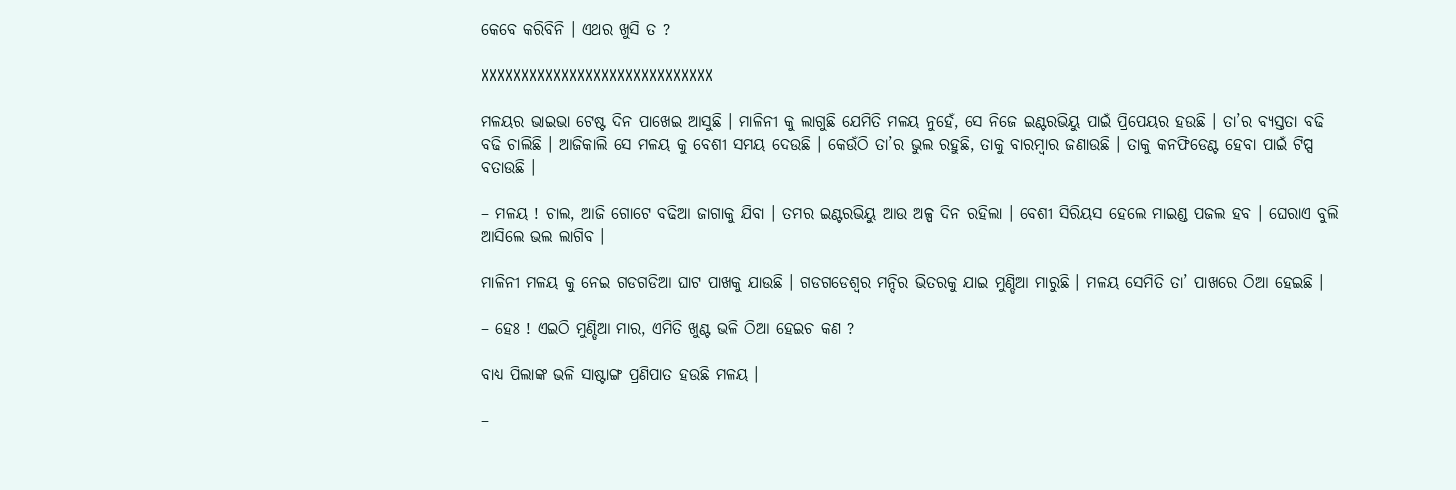କେବେ କରିବିନି । ଏଥର ଖୁସି ତ ?

XXXXXXXXXXXXXXXXXXXXXXXXXXXXX

ମଳୟର ଭାଇଭା ଟେଷ୍ଟ ଦିନ ପାଖେଇ ଆସୁଛି । ମାଳିନୀ କୁ ଲାଗୁଛି ଯେମିତି ମଳୟ ନୁହେଁ, ସେ ନିଜେ ଇଣ୍ଟରଭିୟୁ ପାଇଁ ପ୍ରିପେୟର ହଉଛି । ତା’ର ବ୍ୟସ୍ତତା ବଢି ବଢି ଚାଲିଛି । ଆଜିକାଲି ସେ ମଳୟ କୁ ବେଶୀ ସମୟ ଦେଉଛି । କେଉଁଠି ତା’ର ଭୁଲ ରହୁଛି, ତାକୁ ବାରମ୍ବାର ଜଣାଉଛି । ତାକୁ କନଫିଡେଣ୍ଟ ହେବା ପାଇଁ ଟିପ୍ସ ବତାଉଛି ।

– ମଳୟ ! ଚାଲ, ଆଜି ଗୋଟେ ବଢିଆ ଜାଗାକୁ ଯିବା । ତମର ଇଣ୍ଟରଭିୟୁ ଆଉ ଅଳ୍ପ ଦିନ ରହିଲା । ବେଶୀ ସିରିୟସ ହେଲେ ମାଇଣ୍ଡ ପଜଲ ହବ । ଘେରାଏ ବୁଲି ଆସିଲେ ଭଲ ଲାଗିବ ।

ମାଳିନୀ ମଳୟ କୁ ନେଇ ଗଡଗଡିଆ ଘାଟ ପାଖକୁ ଯାଉଛି । ଗଡଗଡେଶ୍ଵର ମନ୍ଦିର ଭିତରକୁ ଯାଇ ମୁଣ୍ଡିଆ ମାରୁଛି । ମଳୟ ସେମିତି ତା’ ପାଖରେ ଠିଆ ହେଇଛି ।

– ହେଃ ! ଏଇଠି ମୁଣ୍ଡିଆ ମାର, ଏମିତି ଖୁଣ୍ଟ ଭଳି ଠିଆ ହେଇଚ କଣ ?

ବାଧ୍ୟ ପିଲାଙ୍କ ଭଳି ସାଷ୍ଟାଙ୍ଗ ପ୍ରଣିପାତ ହଉଛି ମଳୟ ।

–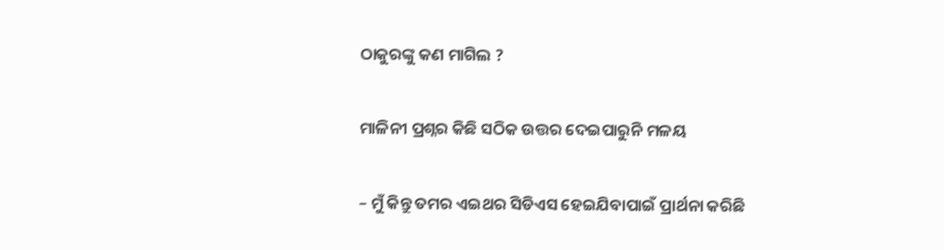ଠାକୁରଙ୍କୁ କଣ ମାଗିଲ ?

ମାଳିନୀ ପ୍ରଶ୍ନର କିଛି ସଠିକ ଉତ୍ତର ଦେଇପାରୁନି ମଳୟ

– ମୁଁ କିନ୍ତୁ ତମର ଏଇଥର ସିଡିଏସ ହେଇଯିବାପାଇଁ ପ୍ରାର୍ଥନା କରିଛି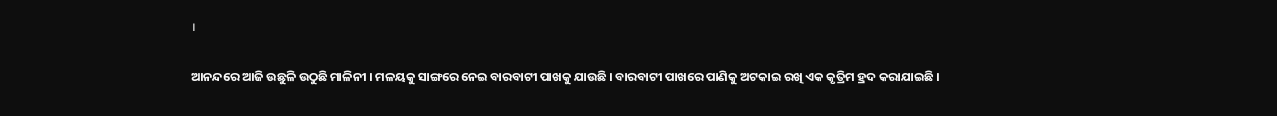।

ଆନନ୍ଦରେ ଆଜି ଉଛୁଳି ଉଠୁଛି ମାଳିନୀ । ମଳୟକୁ ସାଙ୍ଗରେ ନେଇ ବାରବାଟୀ ପାଖକୁ ଯାଉଛି । ବାରବାଟୀ ପାଖରେ ପାଣିକୁ ଅଟକାଇ ରଖି ଏକ କୃତ୍ରିମ ହ୍ରଦ କରାଯାଇଛି ।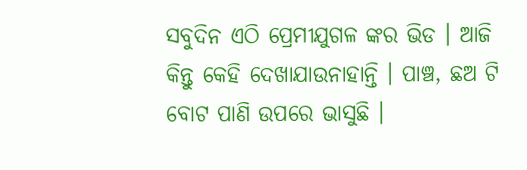ସବୁଦିନ ଏଠି ପ୍ରେମୀଯୁଗଳ ଙ୍କର ଭିଡ । ଆଜି କିନ୍ତୁ କେହି ଦେଖାଯାଉନାହାନ୍ତି । ପାଞ୍ଚ, ଛଅ ଟି ବୋଟ ପାଣି ଉପରେ ଭାସୁଛି ।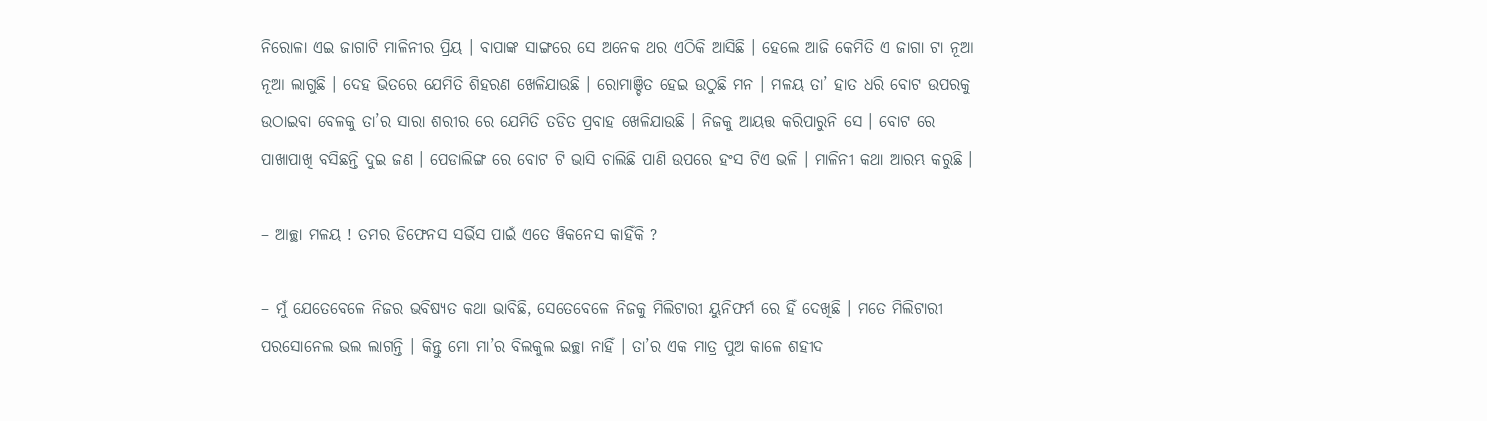ନିରୋଳା ଏଇ ଜାଗାଟି ମାଳିନୀର ପ୍ରିୟ । ବାପାଙ୍କ ସାଙ୍ଗରେ ସେ ଅନେକ ଥର ଏଠିକି ଆସିଛି । ହେଲେ ଆଜି କେମିତି ଏ ଜାଗା ଟା ନୂଆ ନୂଆ ଲାଗୁଛି । ଦେହ ଭିତରେ ଯେମିତି ଶିହରଣ ଖେଳିଯାଉଛି । ରୋମାଞ୍ଚିତ ହେଇ ଉଠୁଛି ମନ । ମଳୟ ତା’ ହାତ ଧରି ବୋଟ ଉପରକୁ ଉଠାଇବା ବେଳକୁ ତା’ର ସାରା ଶରୀର ରେ ଯେମିତି ତଡିତ ପ୍ରବାହ ଖେଳିଯାଉଛି । ନିଜକୁ ଆୟତ୍ତ କରିପାରୁନି ସେ । ବୋଟ ରେ ପାଖାପାଖି ବସିଛନ୍ତି ଦୁଇ ଜଣ । ପେଡାଲିଙ୍ଗ ରେ ବୋଟ ଟି ଭାସି ଚାଲିଛି ପାଣି ଉପରେ ହଂସ ଟିଏ ଭଳି । ମାଳିନୀ କଥା ଆରମ୍ଭ କରୁଛି ।

– ଆଚ୍ଛା ମଳୟ ! ତମର ଡିଫେନସ ସର୍ଭିସ ପାଇଁ ଏତେ ୱିକନେସ କାହିଁକି ?

– ମୁଁ ଯେତେବେଳେ ନିଜର ଭବିଷ୍ୟତ କଥା ଭାବିଛି, ସେତେବେଳେ ନିଜକୁ ମିଲିଟାରୀ ୟୁନିଫର୍ମ ରେ ହିଁ ଦେଖିଛି । ମତେ ମିଲିଟାରୀ ପରସୋନେଲ ଭଲ ଲାଗନ୍ତି । କିନ୍ତୁ ମୋ ମା’ର ବିଲକୁଲ ଇଚ୍ଛା ନାହିଁ । ତା’ର ଏକ ମାତ୍ର ପୁଅ କାଳେ ଶହୀଦ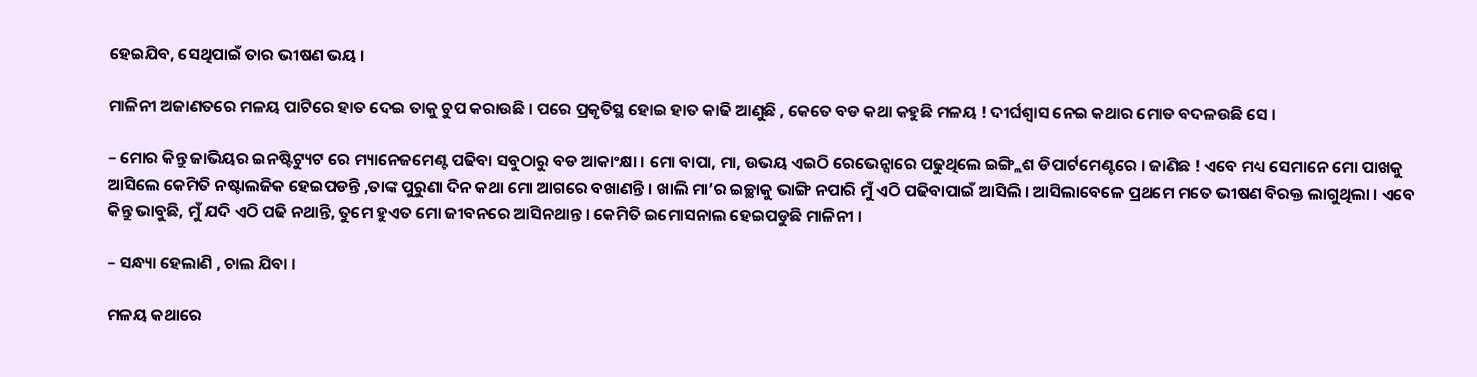ହେଇଯିବ, ସେଥିପାଇଁ ତାର ଭୀଷଣ ଭୟ ।

ମାଳିନୀ ଅଜାଣତରେ ମଳୟ ପାଟିରେ ହାତ ଦେଇ ତାକୁ ଚୁପ କରାଉଛି । ପରେ ପ୍ରକୃତିସ୍ଥ ହୋଇ ହାତ କାଢି ଆଣୁଛି , କେତେ ବଡ କଥା କହୁଛି ମଳୟ ! ଦୀର୍ଘଶ୍ଵାସ ନେଇ କଥାର ମୋଡ ବଦଳଉଛି ସେ ।

– ମୋର କିନ୍ତୁ ଜାଭିୟର ଇନଷ୍ଟିଟ୍ୟୁଟ ରେ ମ୍ୟାନେଜମେଣ୍ଟ ପଢିବା ସବୁଠାରୁ ବଡ ଆକାଂକ୍ଷା । ମୋ ବାପା, ମା, ଉଭୟ ଏଇଠି ରେଭେନ୍ସାରେ ପଢୁଥିଲେ ଇଙ୍ଗ୍ଲିଶ ଡିପାର୍ଟମେଣ୍ଟରେ । ଜାଣିଛ ! ଏବେ ମଧ୍ୟ ସେମାନେ ମୋ ପାଖକୁ ଆସିଲେ କେମିତି ନଷ୍ଟାଲଜିକ ହେଇପଡନ୍ତି ,ତାଙ୍କ ପୁରୁଣା ଦିନ କଥା ମୋ ଆଗରେ ବଖାଣନ୍ତି । ଖାଲି ମା’ର ଇଚ୍ଛାକୁ ଭାଙ୍ଗି ନପାରି ମୁଁ ଏଠି ପଢିବାପାଇଁ ଆସିଲି । ଆସିଲାବେଳେ ପ୍ରଥମେ ମତେ ଭୀଷଣ ବିରକ୍ତ ଲାଗୁଥିଲା । ଏବେ କିନ୍ତୁ ଭାବୁଛି, ମୁଁ ଯଦି ଏଠି ପଢି ନଥାନ୍ତି, ତୁମେ ହୁଏତ ମୋ ଜୀବନରେ ଆସିନଥାନ୍ତ । କେମିତି ଇମୋସନାଲ ହେଇପଡୁଛି ମାଳିନୀ ।

– ସନ୍ଧ୍ୟା ହେଲାଣି , ଚାଲ ଯିବା ।

ମଳୟ କଥାରେ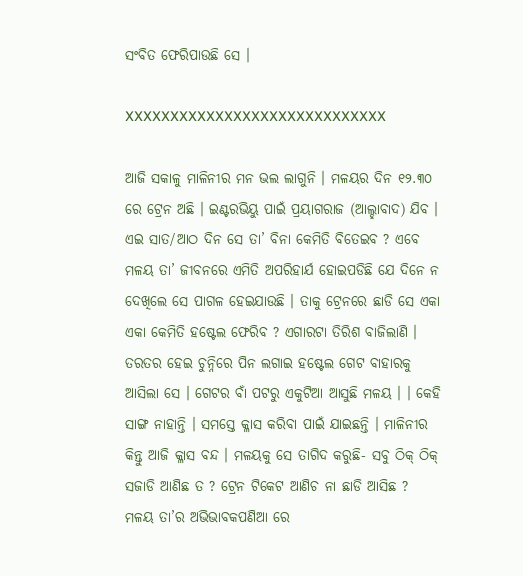ସଂବିତ ଫେରିପାଉଛି ସେ ।

XXXXXXXXXXXXXXXXXXXXXXXXXXXXX

ଆଜି ସକାଳୁ ମାଳିନୀର ମନ ଭଲ ଲାଗୁନି । ମଳୟର ଦିନ ୧୨.୩୦ ରେ ଟ୍ରେନ ଅଛି । ଇଣ୍ଟରଭିୟୁ ପାଇଁ ପ୍ରୟାଗରାଜ (ଆଲ୍ହାବାଦ) ଯିବ । ଏଇ ସାତ/ଆଠ ଦିନ ସେ ତା’ ବିନା କେମିତି ବିତେଇବ ? ଏବେ ମଳୟ ତା’ ଜୀବନରେ ଏମିତି ଅପରିହାର୍ଯ ହୋଇପଡିଛି ଯେ ଦିନେ ନ ଦେଖିଲେ ସେ ପାଗଳ ହେଇଯାଉଛି । ତାକୁ ଟ୍ରେନରେ ଛାଡି ସେ ଏକା ଏକା କେମିତି ହଷ୍ଟେଲ ଫେରିବ ? ଏଗାରଟା ତିରିଶ ବାଜିଲାଣି । ତରତର ହେଇ ଚୁନ୍ନିରେ ପିନ ଲଗାଇ ହଷ୍ଟେଲ ଗେଟ ବାହାରକୁ ଆସିଲା ସେ । ଗେଟର ବାଁ ପଟରୁ ଏକୁଟିଆ ଆସୁଛି ମଳୟ । । କେହି ସାଙ୍ଗ ନାହାନ୍ତି । ସମସ୍ତେ କ୍ଳାସ କରିବା ପାଇଁ ଯାଇଛନ୍ତି । ମାଳିନୀର କିନ୍ତୁ ଆଜି କ୍ଳାସ ବନ୍ଦ । ମଳୟକୁ ସେ ତାଗିଦ କରୁଛି- ସବୁ ଠିକ୍‌ ଠିକ୍‌ ସଜାଡି ଆଣିଛ ତ ? ଟ୍ରେନ ଟିକେଟ ଆଣିଚ ନା ଛାଡି ଆସିଛ ? ମଳୟ ତା’ର ଅଭିଭାବକପଣିଆ ରେ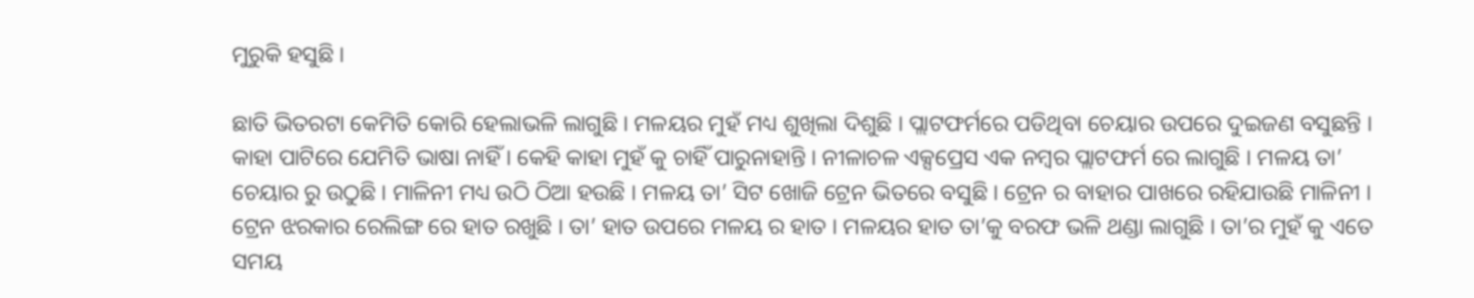ମୁରୁକି ହସୁଛି ।

ଛାତି ଭିତରଟା କେମିତି କୋରି ହେଲାଭଳି ଲାଗୁଛି । ମଳୟର ମୁହଁ ମଧ୍ୟ ଶୁଖିଲା ଦିଶୁଛି । ପ୍ଲାଟଫର୍ମରେ ପଡିଥିବା ଚେୟାର ଉପରେ ଦୁଇଜଣ ବସୁଛନ୍ତି । କାହା ପାଟିରେ ଯେମିତି ଭାଷା ନାହିଁ । କେହି କାହା ମୁହଁ କୁ ଚାହିଁ ପାରୁନାହାନ୍ତି । ନୀଳାଚଳ ଏକ୍ସପ୍ରେସ ଏକ ନମ୍ବର ପ୍ଲାଟଫର୍ମ ରେ ଲାଗୁଛି । ମଳୟ ତା’ ଚେୟାର ରୁ ଉଠୁଛି । ମାଳିନୀ ମଧ୍ୟ ଉଠି ଠିଆ ହଉଛି । ମଳୟ ତା’ ସିଟ ଖୋଜି ଟ୍ରେନ ଭିତରେ ବସୁଛି । ଟ୍ରେନ ର ବାହାର ପାଖରେ ରହିଯାଉଛି ମାଳିନୀ । ଟ୍ରେନ ଝରକାର ରେଲିଙ୍ଗ ରେ ହାତ ରଖୁଛି । ତା’ ହାତ ଉପରେ ମଳୟ ର ହାତ । ମଳୟର ହାତ ତା’କୁ ବରଫ ଭଳି ଥଣ୍ଡା ଲାଗୁଛି । ତା’ର ମୁହଁ କୁ ଏତେ ସମୟ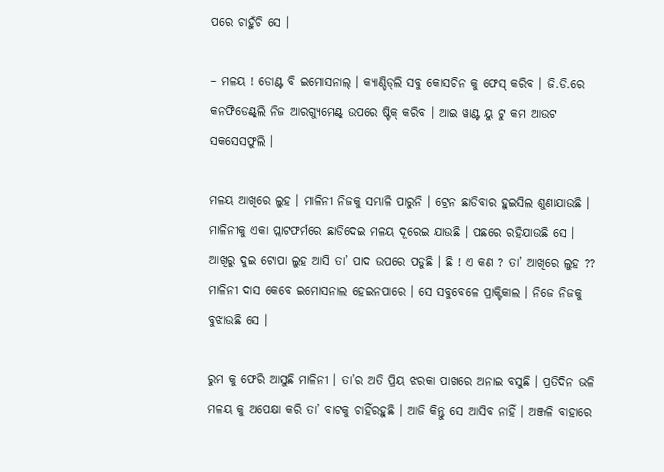ପରେ ଚାହୁଁଚି ସେ ।

– ମଳୟ ! ଡୋଣ୍ଟ ବି ଇମୋସନାଲ୍‌ । କ୍ୟାଣ୍ଡିଡ୍‌ଲି ସବୁ କୋସଚିନ କୁ ଫେସ୍‌ କରିବ । ଜି.ଡି.ରେ କନଫିଡେଣ୍ଟ୍‌ଲି ନିଜ ଆରଗ୍ୟୁମେଣ୍ଟ୍‌ ଉପରେ ଷ୍ଟିକ୍‌ କରିବ । ଆଇ ୱାଣ୍ଟ ୟୁ ଟୁ କମ ଆଉଟ ସକସେସଫୁଲି ।

ମଳୟ ଆଖିରେ ଲୁହ । ମାଳିନୀ ନିଜକୁ ସମ୍ଭାଳି ପାରୁନି । ଟ୍ରେନ ଛାଡିବାର ହୁଇସିଲ ଶୁଣାଯାଉଛି । ମାଳିନୀକୁ ଏକା ପ୍ଲାଟଫର୍ମରେ ଛାଡିଦେଇ ମଳୟ ଦୂରେଇ ଯାଉଛି । ପଛରେ ରହିଯାଉଛି ସେ । ଆଖିରୁ ଦୁଇ ଟୋପା ଲୁହ ଆସି ତା’ ପାଦ ଉପରେ ପଡୁଛି । ଛି ! ଏ କଣ ? ତା’ ଆଖିରେ ଲୁହ ?? ମାଳିନୀ ଦାସ କେବେ ଇମୋସନାଲ ହେଇନପାରେ । ସେ ସବୁବେଳେ ପ୍ରାକ୍ଟିକାଲ । ନିଜେ ନିଜକୁ ବୁଝାଉଛି ସେ ।

ରୁମ କୁ ଫେରି ଆସୁଛି ମାଳିନୀ । ତା’ର ଅତି ପ୍ରିୟ ଝରକା ପାଖରେ ଅନାଇ ବସୁଛି । ପ୍ରତିଦିନ ଭଳି ମଳୟ କୁ ଅପେକ୍ଷା କରି ତା’ ବାଟକୁ ଚାହିଁରହୁଛି । ଆଜି କିନ୍ତୁ ସେ ଆସିବ ନାହିଁ । ଅଞ୍ଜଳି ବାହାରେ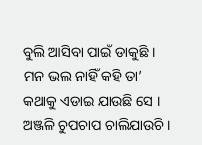ବୁଲି ଆସିବା ପାଇଁ ଡାକୁଛି । ମନ ଭଲ ନାହିଁ କହି ତା’ କଥାକୁ ଏଡାଇ ଯାଉଛି ସେ । ଅଞ୍ଜଳି ଚୁପଚାପ ଚାଲିଯାଉଚି ।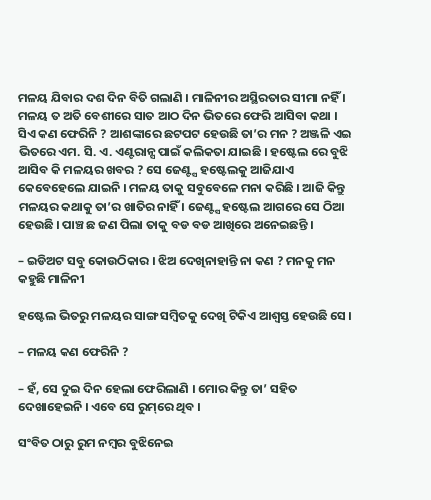ମଳୟ ଯିବାର ଦଶ ଦିନ ବିତି ଗଲାଣି । ମାଳିନୀର ଅସ୍ଥିରତାର ସୀମା ନହିଁ । ମଳୟ ତ ଅତି ବେଶୀରେ ସାତ ଆଠ ଦିନ ଭିତରେ ଫେରି ଆସିବା କଥା । ସିଏ କଣ ଫେରିନି ? ଆଶଙ୍କାରେ ଛଟପଟ ହେଉଛି ତା’ର ମନ ? ଅଞ୍ଜଳି ଏଇ ଭିତରେ ଏମ. ସି. ଏ. ଏଣ୍ଟରାନ୍ସ ପାଇଁ କଲିକତା ଯାଇଛି । ହଷ୍ଟେଲ ରେ ବୁଝି ଆସିବ କି ମଳୟର ଖବର ? ସେ ଜେଣ୍ଟ୍ସ ହଷ୍ଟେଲକୁ ଆଜିଯାଏ କେବେହେଲେ ଯାଇନି । ମଳୟ ତାକୁ ସବୁବେଳେ ମନା କରିଛି । ଆଜି କିନ୍ତୁ ମଳୟର କଥାକୁ ତା’ର ଖାତିର ନାହିଁ । ଜେଣ୍ଟ୍ସ ହଷ୍ଟେଲ ଆଗରେ ସେ ଠିଆ ହେଉଛି । ପାଞ୍ଚ ଛ ଜଣ ପିଲା ତାକୁ ବଡ ବଡ ଆଖିରେ ଅନେଇଛନ୍ତି ।

– ଇଡିଅଟ ସବୁ କୋଉଠିକାର । ଝିଅ ଦେଖିନାହାନ୍ତି ନା କଣ ? ମନକୁ ମନ କହୁଛି ମାଳିନୀ

ହଷ୍ଟେଲ ଭିତରୁ ମଳୟର ସାଙ୍ଗ ସମ୍ବିତକୁ ଦେଖି ଟିକିଏ ଆଶ୍ଵସ୍ତ ହେଉଛି ସେ ।

– ମଳୟ କଣ ଫେରିନି ?

– ହଁ, ସେ ଦୁଇ ଦିନ ହେଲା ଫେରିଲାଣି । ମୋର କିନ୍ତୁ ତା’ ସହିତ ଦେଖାହେଇନି । ଏବେ ସେ ରୁମ୍‌ରେ ଥିବ ।

ସଂବିତ ଠାରୁ ରୁମ ନମ୍ବର ବୁଝିନେଇ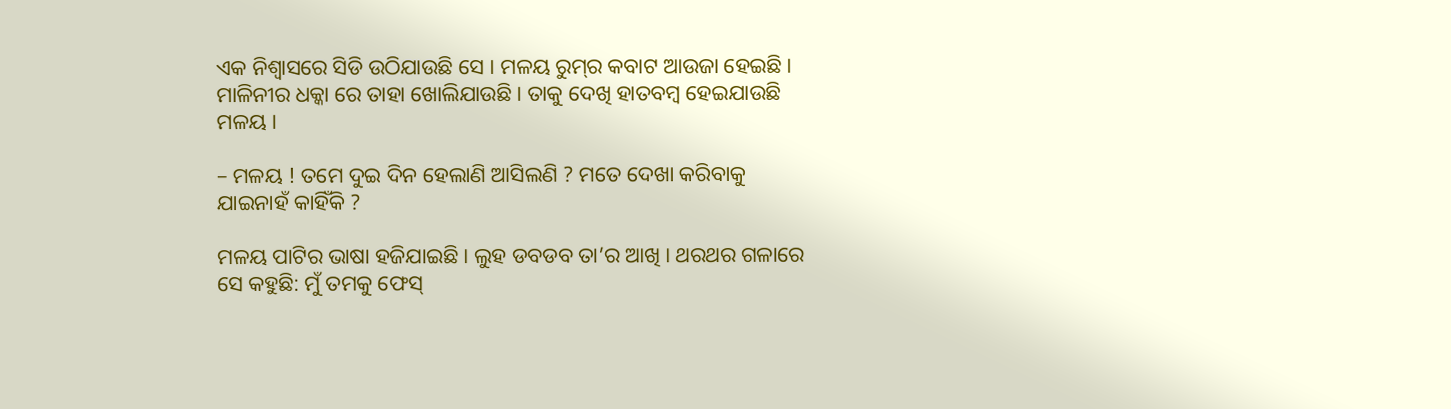ଏକ ନିଶ୍ଵାସରେ ସିଡି ଉଠିଯାଉଛି ସେ । ମଳୟ ରୁମ୍‌ର କବାଟ ଆଉଜା ହେଇଛି। ମାଳିନୀର ଧକ୍କା ରେ ତାହା ଖୋଲିଯାଉଛି । ତାକୁ ଦେଖି ହାତବମ୍ବ ହେଇଯାଉଛି ମଳୟ ।

– ମଳୟ ! ତମେ ଦୁଇ ଦିନ ହେଲାଣି ଆସିଲଣି ? ମତେ ଦେଖା କରିବାକୁ ଯାଇନାହଁ କାହିଁକି ?

ମଳୟ ପାଟିର ଭାଷା ହଜିଯାଇଛି । ଲୁହ ଡବଡବ ତା’ର ଆଖି । ଥରଥର ଗଳାରେ ସେ କହୁଛି: ମୁଁ ତମକୁ ଫେସ୍‌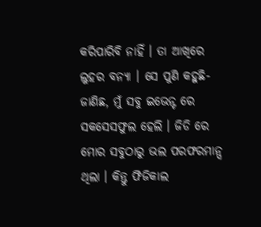କରିପାରିବି ନାହିଁ । ତା ଆଖିରେ ଲୁହର ବନ୍ୟା । ସେ ପୁଣି କହୁଛି- ଜାଣିଛ, ମୁଁ ସବୁ ଇଭେନ୍ଟ ରେ ସକସେସଫୁଲ ହେଲି । ଜିଡି ରେ ମୋର ସବୁଠାରୁ ଭଲ ପରଫରମାନ୍ସ ଥିଲା । କିନ୍ତୁ ଫିଜିକାଲ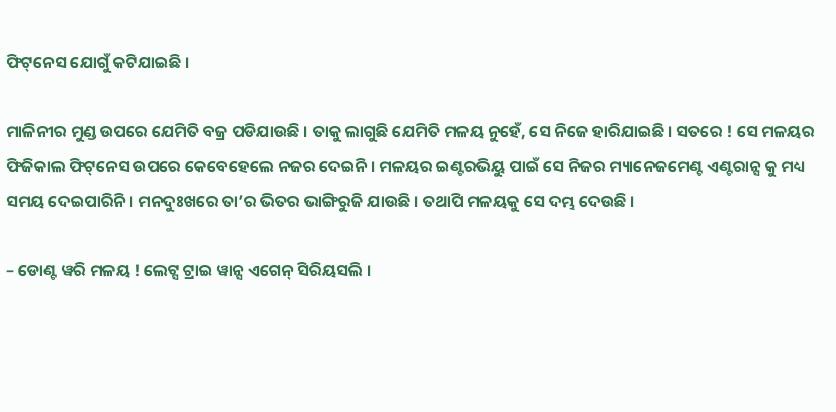ଫିଟ୍‌ନେସ ଯୋଗୁଁ କଟିଯାଇଛି ।

ମାଳିନୀର ମୁଣ୍ଡ ଉପରେ ଯେମିତି ବଜ୍ର ପଡିଯାଉଛି । ତାକୁ ଲାଗୁଛି ଯେମିତି ମଳୟ ନୁହେଁ, ସେ ନିଜେ ହାରିଯାଇଛି । ସତରେ ! ସେ ମଳୟର ଫିଜିକାଲ ଫିଟ୍‌ନେସ ଉପରେ କେବେହେଲେ ନଜର ଦେଇନି । ମଳୟର ଇଣ୍ଟରଭିୟୁ ପାଇଁ ସେ ନିଜର ମ୍ୟାନେଜମେଣ୍ଟ ଏଣ୍ଟରାନ୍ସ କୁ ମଧ୍ୟ ସମୟ ଦେଇପାରିନି । ମନଦୁଃଖରେ ତା’ର ଭିତର ଭାଙ୍ଗିରୁଜି ଯାଉଛି । ତଥାପି ମଳୟକୁ ସେ ଦମ୍ଭ ଦେଉଛି ।

– ଡୋଣ୍ଟ ୱରି ମଳୟ ! ଲେଟ୍ସ ଟ୍ରାଇ ୱାନ୍ସ ଏଗେନ୍‌ ସିରିୟସଲି ।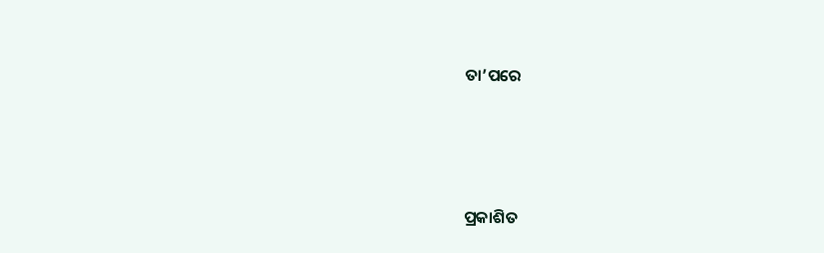ତା’ପରେ





ପ୍ରକାଶିତ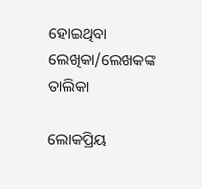ହୋଇଥିବା ଲେଖିକା/ଲେଖକଙ୍କ ତାଲିକା

ଲୋକପ୍ରିୟ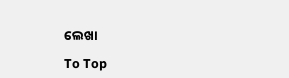ଲେଖା

To Top